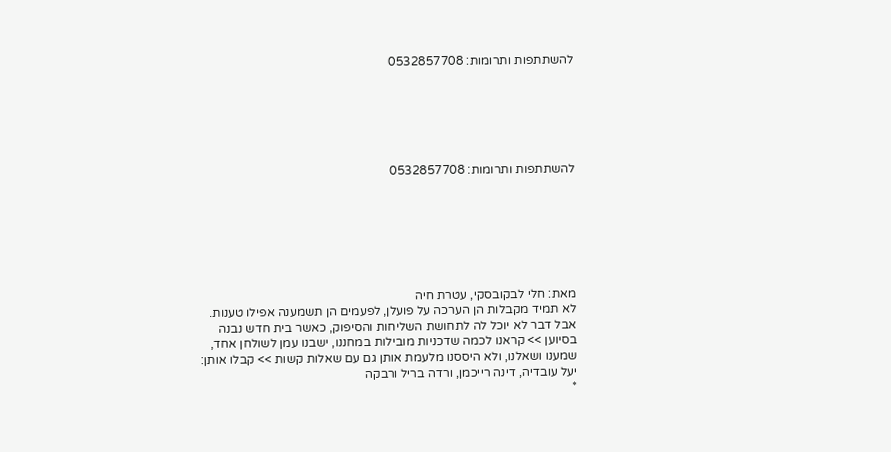להשתתפות ותרומות: 0532857708






להשתתפות ותרומות: 0532857708







מאת: חלי לבקובסקי, עטרת חיה
לא תמיד מקבלות הן הערכה על פועלן, לפעמים הן תשמענה אפילו טענות. אבל דבר לא יוכל לה לתחושת השליחות והסיפוק, כאשר בית חדש נבנה בסיוען >> קראנו לכמה שדכניות מובילות במחננו, ישבנו עמן לשולחן אחד, שמענו ושאלנו, ולא היססנו מלעמת אותן גם עם שאלות קשות >> קבלו אותן: יעל עובדיה, דינה רייכמן, ורדה בריל ורבקה
*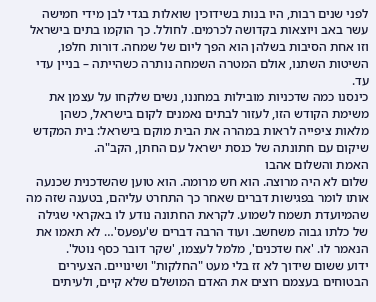לפני שנים רבות, היו בנות בשידוכין שואלות בגדי לבן מידי חמישה עשר באב ויוצאות בקדושה לכרמים. לחולל. כך הוקמו בתים בישראל וזו אחת הסיבות בשלהן הוא הפך ליום של שמחה. דורות חלפו, השיטות השתנו, אולם המטרה השמחה נותרה כשהייתה – בניין עדי עד.
כינסנו כמה שדכניות מובילות במחננו, נשים שלקחו על עצמן את משימת הקודש הזו, לעזור לבתים נאמנים לקום בישראל, כשהן מלאות ציפייה לראות במהרה את הבית מוקם בישראל: בית המקדש שיקום עם חתונתה של כנסת ישראל עם החתן, הקב"ה.
האמת והשלום אהבו
שלום לא היה מרוצה. הוא חש מרומה. הוא טוען שהשדכנית שכנעה אותו לומר בפגישות דברים שאחר כך התחרט עליהם, בטענה שזה מה שהמיועדת תשמח לשמוע. לקראת החתונה נודע לו באקראי שגילה של כלתו גבוה משחשב. ועוד הרבה דברים ש'עפעס'… לא תאמו את הנאמר לו. 'אח שדכנים', מלמל לעצמו, 'שקר דובר כסף נוטל'.
ידוע ששום שידוך לא זז בלי מעט "החלקות" ושינויים. הצעירים הבטוחים בעצמם רוצים את האדם המושלם שלא קיים, ולעיתים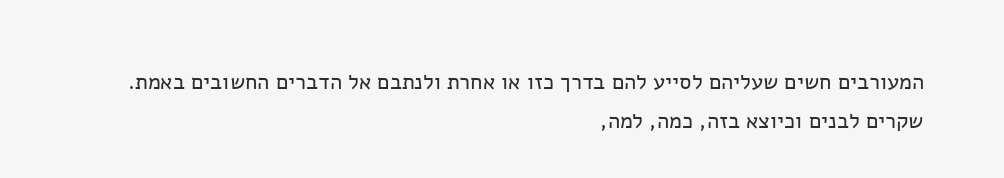המעורבים חשים שעליהם לסייע להם בדרך כזו או אחרת ולנתבם אל הדברים החשובים באמת.
שקרים לבנים וכיוצא בזה, כמה, למה,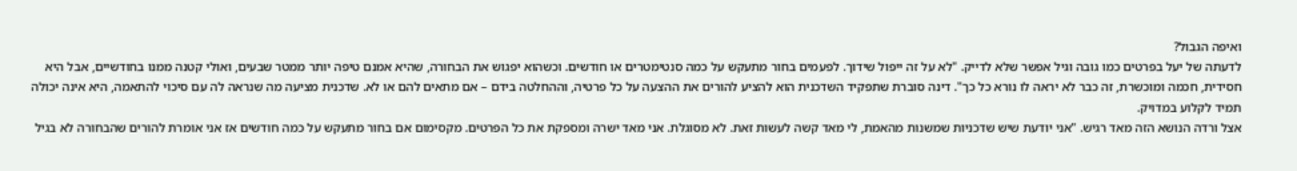ואיפה הגבול?
לדעתה של יעל בפרטים כמו גובה וגיל אפשר שלא לדייק. "לא על זה ייפול שידוך. לפעמים בחור מתעקש על כמה סנטימטרים או חודשים. וכשהוא יפגוש את הבחורה, שהיא אמנם טיפה יותר ממטר שבעים, ואולי קטנה ממנו בחודשיים, אבל היא חסידית, חכמה ומוכשרת, זה כבר לא יראה לו נורא כל כך". דינה סוברת שתפקיד השדכנית הוא להציע להורים את ההצעה על כל פרטיה, וההחלטה בידם – אם מתאים להם או לא. שדכנית מציעה מה שנראה לה עם סיכוי להתאמה, היא אינה יכולה תמיד לקלוע במדויק.
אצל ורדה הנושא הזה מאד רגיש. "אני יודעת שיש שדכניות שמשנות מהאמת, לי מאד קשה לעשות זאת. לא מסוגלת. אני מאד ישרה ומספקת את כל הפרטים. מקסימום אם בחור מתעקש על כמה חודשים אז אני אומרת להורים שהבחורה לא בגיל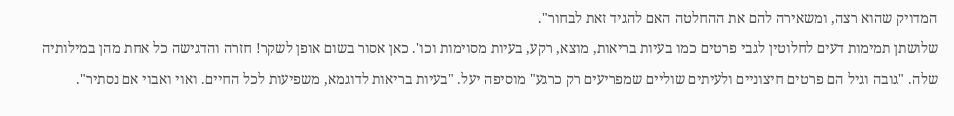המדויק שהוא רצה, ומשאירה להם את ההחלטה האם להגיד זאת לבחור".
שלושתן תמימות דעים לחלוטין לגבי פרטים כמו בעיות בריאות, מוצא, רקע, בעיות מסוימות וכו'. כאן אסור בשום אופן לשקר! חזרה והדגישה כל אחת מהן במילותיה שלה. "גובה וגיל הם פרטים חיצוניים ולעיתים שוליים שמפריעים רק כרגע" מוסיפה יעל. "בעיות בריאות לדוגמא, משפיעות לכל החיים. ואוי ואבוי אם נסתיר".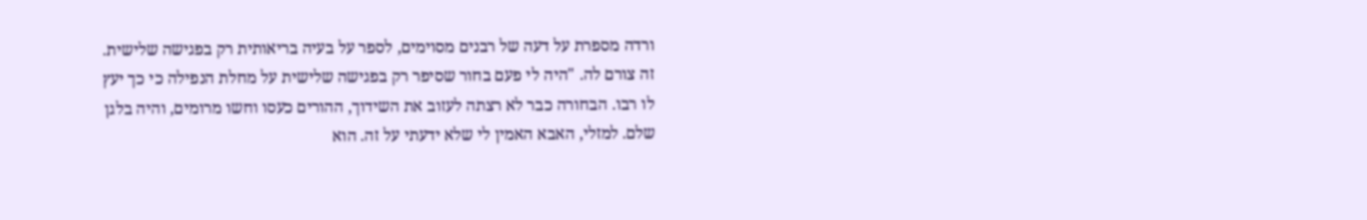ורדה מספרת על דעה של רבנים מסוימים, לספר על בעיה בריאותית רק בפגישה שלישית. זה צורם לה. "היה לי פעם בחור שסיפר רק בפגישה שלישית על מחלת הנפילה כי כך יעץ לו רבו. הבחורה כבר לא רצתה לעזוב את השידוך, ההורים כעסו וחשו מרומים, והיה בלגן שלם. למזלי, האבא האמין לי שלא ידעתי על זה. הוא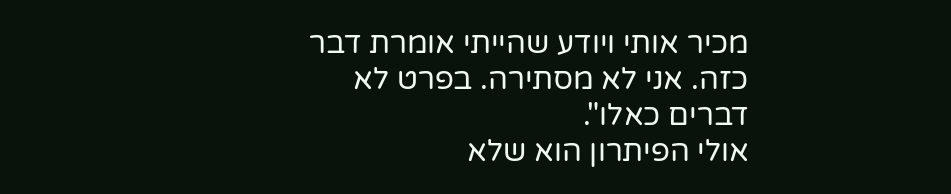מכיר אותי ויודע שהייתי אומרת דבר כזה. אני לא מסתירה. בפרט לא דברים כאלו".
אולי הפיתרון הוא שלא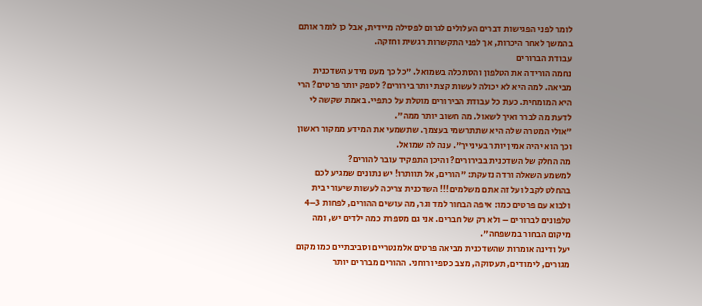לומר לפני הפגישות דברים העלולים לגרום לפסילה מיידית, אבל כן לומר אותם בהמשך לאחר היכרות, אך לפני התקשרות רגשית וחזקה.
עבודת הברורים
נחמה הורידה את הטלפון והסתכלה בשמואל. "כל כך מעט מידע השדכנית מביאה. למה היא לא יכולה לעשות קצת יותר בירורים? לספק יותר פרטים? הרי היא המומחית. כעת כל עבודת הבירורים מוטלת על כתפיי. באמת שקשה לי לדעת מה לברר ואיך לשאול. מה חשוב יותר ממה".
"אולי המטרה שלה היא שתתרשמי בעצמך. שתשמעי את המידע ממקור ראשון וכך הוא יהיה אמין יותר בעינייך". ענה לה שמואל.
מה החלק של השדכנית בבירורים? והיכן התפקיד עובר להורים?
למשמע השאלה ורדה נזעקת: "הורים, אל תוותרו! יש נתונים שמגיע לכם בהחלט לקבל ועל זה אתם משלמים!!! השדכנית צריכה לעשות שיעורי בית ולבוא עם פרטים כמו: איפה הבחור למד וגר, מה עושים ההורים, לפחות 3–4 טלפונים לברורים – ולא רק של חברים. אני גם מספרת כמה ילדים יש, ומה מיקום הבחור במשפחה".
יעל ודינה אומרות שהשדכנית מביאה פרטים אלמנטריים וסביבתיים כמו מקום מגורים, לימודים, תעסוקה, מצב כספי ורוחני. ההורים מבררים יותר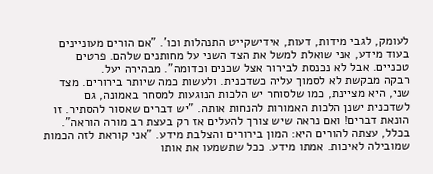לעומק, לגבי מידות, דעות, אידישקייט התנהלות וכו'. "אם הורים מעוניינים בעוד מידע, אני שואלת למשל את הצד השני על מחותנים שלהם. פרטים טכניים. אבל לא נכנסת לבירור אצל שכנים וכדומה". מבהירה יעל.
רבקה מבקשת לא לסמוך עליה כשדכנית. ולעשות כמה שיותר בירורים. מצד שני, היא מציינת, כמו שלסוחר יש הלכות הנוגעות למסחר באמונה, גם לשדכנית ישנן הלכות האמורות להנחות אותה. "יש דברים שאסור להסתיר. זו הונאת דברים! ואם נראה שיש צורך להעלים אז רק בעצת רב מורה הוראה".
בכלל, עצתה להורים היא: המון בירורים והצלבת מידע. "אני קוראת לזה הכמות שמובילה לאיכות. אמתו מידע. ככל שתשמעו את אותו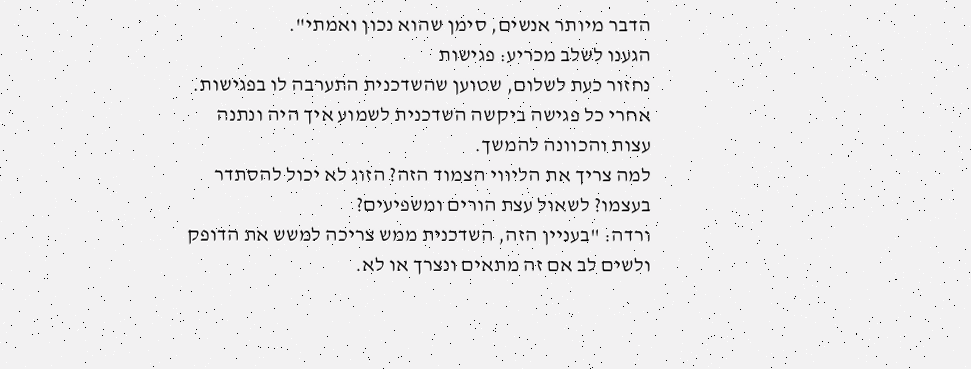הדבר מיותר אנשים, סימן שהוא נכון ואמתי".
הגענו לשלב מכריע: פגישות
נחזור כעת לשלום, שטוען שהשדכנית התערבה לו בפגישות. אחרי כל פגישה ביקשה השדכנית לשמוע איך היה ונתנה עצות והכוונה להמשך.
למה צריך את הליווי הצמוד הזה? הזוג לא יכול להסתדר בעצמו? לשאול עצת הורים ומשפיעים?
ורדה: "בעניין הזה, השדכנית ממש צריכה למשש את הדופק ולשים לב אם זה מתאים ונצרך או לא.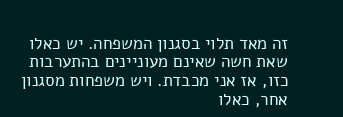זה מאד תלוי בסגנון המשפחה. יש כאלו שאת חשה שאינם מעוניינים בהתערבות כזו, אז אני מכבדת. ויש משפחות מסגנון אחר, כאלו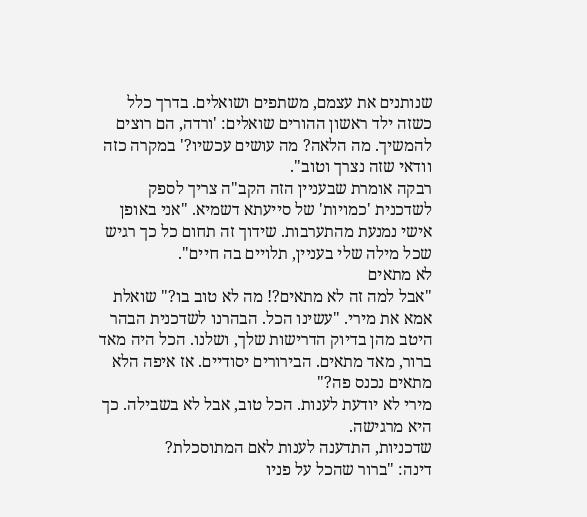שנותנים את עצמם, משתפים ושואלים. בדרך כלל כשזה ילד ראשון ההורים שואלים: 'ורדה, הם רוצים להמשיך. מה הלאה? מה עושים עכשיו?' במקרה כזה וודאי שזה נצרך וטוב".
רבקה אומרת שבעניין הזה הקב"ה צריך לספק לשדכנית 'כמויות' של סייעתא דשמיא. "אני באופן אישי נמנעת מהתערבות. שידוך זה תחום כל כך רגיש שכל מילה שלי בעניין, תלויים בה חיים".
לא מתאים
"אבל למה זה לא מתאים?! מה לא טוב בו?" שואלת אמא את מירי. "עשינו הכל. הבהרנו לשדכנית הבהר היטב מהן בדיוק הדרישות שלך, ושלנו. הכל היה מאד ברור, מאד מתאים. הבירורים יסודיים. אז איפה הלא מתאים נכנס פה?"
מירי לא יודעת לענות. הכל טוב, אבל לא בשבילה. כך היא מרגישה.
שדכניות, התדענה לענות לאם המתוסכלת?
דינה: "ברור שהכל על פניו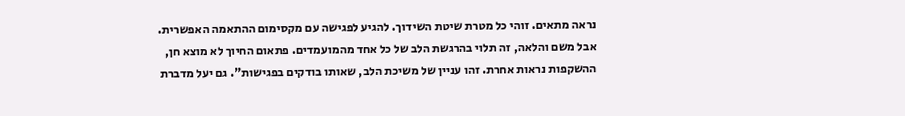נראה מתאים. זוהי כל מטרת שיטת השידוך. להגיע לפגישה עם מקסימום ההתאמה האפשרית. אבל משם והלאה, זה תלוי בהרגשת הלב של כל אחד מהמועמדים. פתאום החיוך לא מוצא חן, ההשקפות נראות אחרת. זהו עניין של משיכת הלב, שאותו בודקים בפגישות". גם יעל מדברת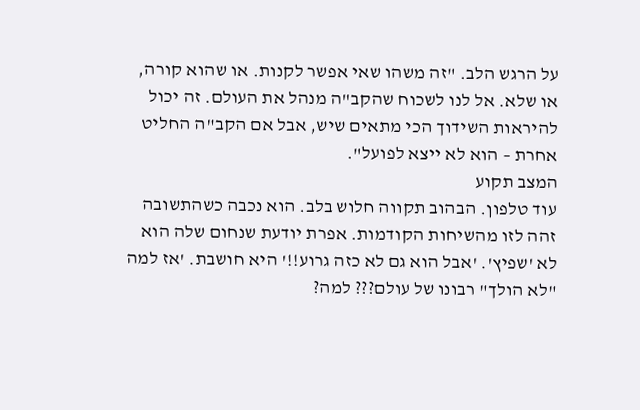על הרגש הלב. "זה משהו שאי אפשר לקנות. או שהוא קורה, או שלא. אל לנו לשכוח שהקב"ה מנהל את העולם. זה יכול להיראות השידוך הכי מתאים שיש, אבל אם הקב"ה החליט אחרת – הוא לא ייצא לפועל".
המצב תקוע
עוד טלפון. הבהוב תקווה חלוש בלב. הוא נכבה כשהתשובה זהה לזו מהשיחות הקודמות. אפרת יודעת שנחום שלה הוא לא 'שפיץ'. 'אבל הוא גם לא כזה גרוע!!' היא חושבת. 'אז למה "לא הולך" רבונו של עולם??? למה?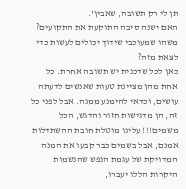תן לי רק תשובה, שאבין'.
האם ישנה סיבה התוקעת את התקועים? משהו שמעוכבי שידוך יכולים לעשות כדי לצאת מזה?
כאן לכל שדכנית יש תשובה אחרת. כל אחת מהן מציינת טעות שאנשים לדעתה עושים, וכדאי להימנע ממנה. אבל לפני כל זה, הן מדגישות חזור והדגש, הכל משמים!!! עלינו מוטלת חובת ההשתדלות אמנם, אבל בשמים כבר קבעו את המנה המדויקת של עגמת הנפש שהנשמות היקרות הללו יעברו,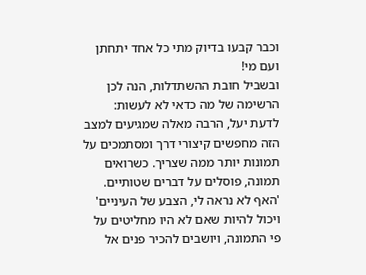וכבר קבעו בדיוק מתי כל אחד יתחתן ועם מי!
ובשביל חובת ההשתדלות, הנה לכן הרשימה של מה כדאי לא לעשות:
לדעת יעל, הרבה מאלה שמגיעים למצב הזה מחפשים קיצורי דרך ומסתמכים על תמונות יותר ממה שצריך. כשרואים תמונה, פוסלים על דברים שטותיים. 'האף לא נראה לי, הצבע של העיניים' ויכול להיות שאם לא היו מחליטים על פי התמונה, ויושבים להכיר פנים אל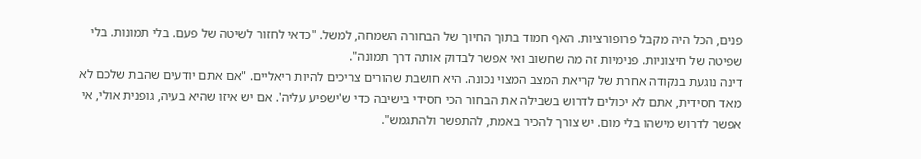פנים, הכל היה מקבל פרופורציות. האף חמוד בתוך החיוך של הבחורה השמחה, למשל. "כדאי לחזור לשיטה של פעם. בלי תמונות. בלי שפיטה של חיצוניות. פנימיות זה מה שחשוב ואי אפשר לבדוק אותה דרך תמונה".
דינה נוגעת בנקודה אחרת של קריאת המצב המצוי נכונה. היא חושבת שהורים צריכים להיות ריאליים. "אם אתם יודעים שהבת שלכם לא מאד חסידית, אתם לא יכולים לדרוש בשבילה את הבחור הכי חסידי בישיבה כדי ש'ישפיע עליה'. אם יש איזו שהיא בעיה, גופנית אולי, אי אפשר לדרוש מישהו בלי מום. יש צורך להכיר באמת, להתפשר ולהתגמש".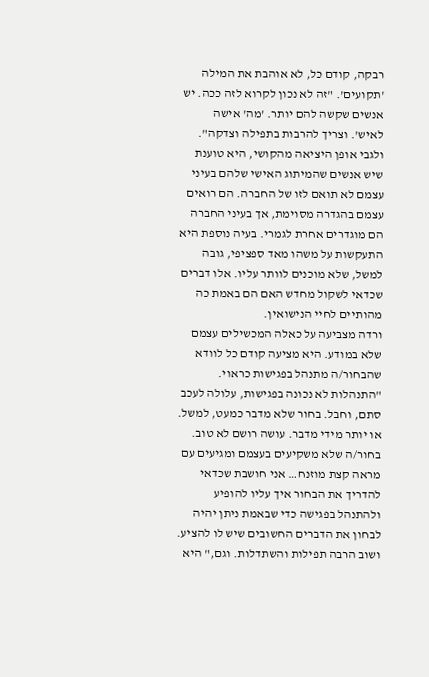רבקה, קודם כל, לא אוהבת את המילה 'תקועים'. "זה לא נכון לקרוא לזה ככה. יש אנשים שקשה להם יותר. 'מה' אישה לאיש'. וצריך להרבות בתפילה וצדקה". ולגבי אופן היציאה מהקושי, היא טוענת שיש אנשים שהמיתוג האישי שלהם בעיני עצמם לא תואם לזו של החברה. הם רואים עצמם בהגדרה מסוימת, אך בעיני החברה הם מוגדרים אחרת לגמרי. בעיה נוספת היא התעקשות על משהו מאד ספציפי, גובה למשל, שלא מוכנים לוותר עליו. אלו דברים שכדאי לשקול מחדש האם הם באמת כה מהותיים לחיי הנישואין.
ורדה מצביעה על כאלה המכשילים עצמם שלא במודע. היא מציעה קודם כל לוודא שהבחור/ה מתנהל בפגישות כראוי. "התנהלות לא נכונה בפגישות, עלולה לעכב סתם, וחבל. בחור שלא מדבר כמעט, למשל. או יותר מידי מדבר. עושה רושם לא טוב. בחור/ה שלא משקיעים בעצמם ומגיעים עם מראה קצת מוזנח… אני חושבת שכדאי להדריך את הבחור איך עליו להופיע ולהתנהל בפגישה כדי שבאמת ניתן יהיה לבחון את הדברים החשובים שיש לו להציע. ושוב הרבה תפילות והשתדלות. וגם," היא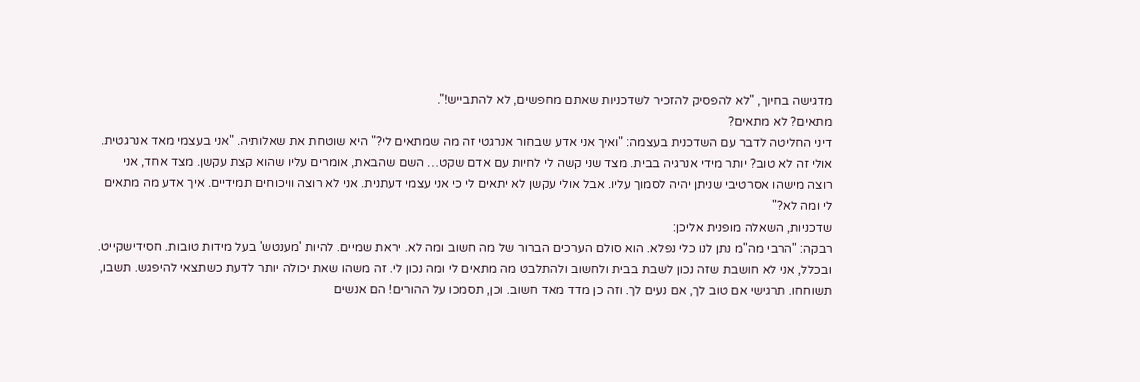מדגישה בחיוך, "לא להפסיק להזכיר לשדכניות שאתם מחפשים, לא להתבייש!".
מתאים? לא מתאים?
דיני החליטה לדבר עם השדכנית בעצמה: "ואיך אני אדע שבחור אנרגטי זה מה שמתאים לי?" היא שוטחת את שאלותיה. "אני בעצמי מאד אנרגטית. אולי זה לא טוב? יותר מידי אנרגיה בבית. מצד שני קשה לי לחיות עם אדם שקט… השם שהבאת, אומרים עליו שהוא קצת עקשן. מצד אחד, אני רוצה מישהו אסרטיבי שניתן יהיה לסמוך עליו. אבל אולי עקשן לא יתאים לי כי אני עצמי דעתנית. אני לא רוצה וויכוחים תמידיים. איך אדע מה מתאים לי ומה לא?"
שדכניות, השאלה מופנית אליכן:
רבקה: "הרבי מה"מ נתן לנו כלי נפלא. הוא סולם הערכים הברור של מה חשוב ומה לא. יראת שמיים. להיות 'מענטש' בעל מידות טובות. חסידישקייט. ובכלל, אני לא חושבת שזה נכון לשבת בבית ולחשוב ולהתלבט מה מתאים לי ומה נכון לי. זה משהו שאת יכולה יותר לדעת כשתצאי להיפגש. תשבו, תשוחחו. תרגישי אם טוב לך, אם נעים לך. וזה כן מדד מאד חשוב. וכן, תסמכו על ההורים! הם אנשים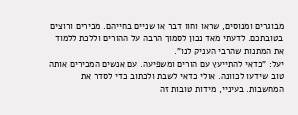מבוגרים ומנוסים, שראו וחוו דבר או שניים בחייהם. מכירים ורוצים בטובתכם. לדעתי מאד נכון לסמוך הרבה על ההורים וללכת ללמוד את המתנות שהרבי העניק לנו".
יעל: "כדאי להתייעץ עם הורים ומשפיעה. עם אנשים המכירים אותה טוב שידעו לכוונה. אולי כדאי לשבת ולכתוב כדי לסדר את המחשבות. בעיניי, מידות טובות זה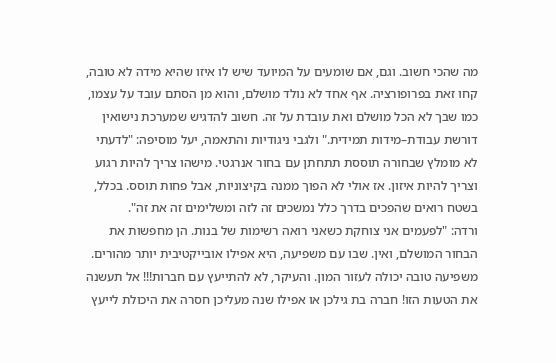מה שהכי חשוב. וגם, אם שומעים על המיועד שיש לו איזו שהיא מידה לא טובה, קחו זאת בפרופורציה. אף אחד לא נולד מושלם, והוא מן הסתם עובד על עצמו, כמו שבך לא הכל מושלם ואת עובדת על זה. חשוב להדגיש שמערכת נישואין דורשת עבודת–מידות תמידית." ולגבי ניגודיות והתאמה, יעל מוסיפה: "לדעתי לא מומלץ שבחורה תוססת תתחתן עם בחור אנרגטי. מישהו צריך להיות רגוע וצריך להיות איזון. אז אולי לא הפוך ממנה בקיצוניות, אבל פחות תוסס. בכלל, בשטח רואים שהפכים בדרך כלל נמשכים זה לזה ומשלימים זה את זה".
ורדה: "לפעמים אני צוחקת כשאני רואה רשימות של בנות. הן מחפשות את הבחור המושלם, ואין. שבו עם משפיעה, היא אפילו אובייקטיבית יותר מהורים. משפיעה טובה יכולה לעזור המון. והעיקר, לא להתייעץ עם חברות!!! אל תעשנה את הטעות הזו! חברה בת גילכן או אפילו שנה מעליכן חסרה את היכולת לייעץ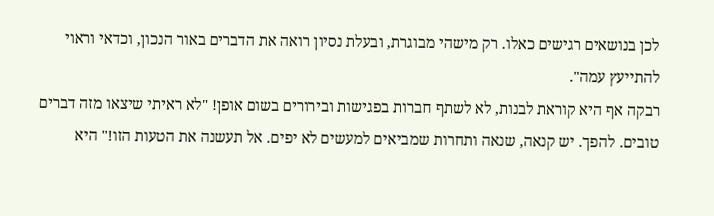לכן בנושאים רגישים כאלו. רק מישהי מבוגרת, ובעלת נסיון רואה את הדברים באור הנכון, וכדאי וראוי להתייעץ עמה".
רבקה אף היא קוראת לבנות, לא לשתף חברות בפגישות ובירורים בשום אופן! "לא ראיתי שיצאו מזה דברים טובים. להפך. יש קנאה, שנאה ותחרות שמביאים למעשים לא יפים. אל תעשנה את הטעות הזו!" היא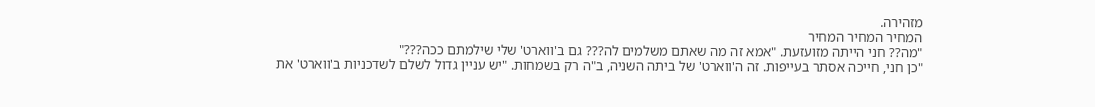מזהירה.
המחיר המחיר המחיר
"מה?? חני הייתה מזועזעת. "אמא זה מה שאתם משלמים לה??? גם ב'ווארט' שלי שילמתם ככה???"
"כן חני, חייכה אסתר בעייפות. זה ה'ווארט' של ביתה השניה, ב"ה רק בשמחות. "יש עניין גדול לשלם לשדכניות ב'ווארט' את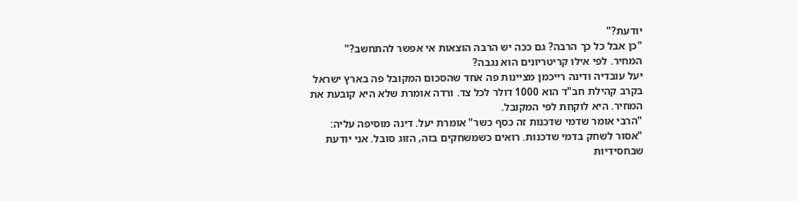יודעת?"
"כן אבל כל כך הרבה? גם ככה יש הרבה הוצאות אי אפשר להתחשב?"
המחיר. לפי אילו קריטריונים הוא נגבה?
יעל עובדיה ודינה רייכמן מציינות פה אחד שהסכום המקובל פה בארץ ישראל בקרב קהילת חב"ד הוא 1000 דולר לכל צד. ורדה אומרת שלא היא קובעת את המחיר. היא לוקחת לפי המקובל.
"הרבי אומר שדמי שדכנות זה כסף כשר" אומרת יעל. דינה מוסיפה עליה: "אסור לשחק בדמי שדכנות. רואים כשמשחקים בזה, הזוג סובל. אני יודעת שבחסידיות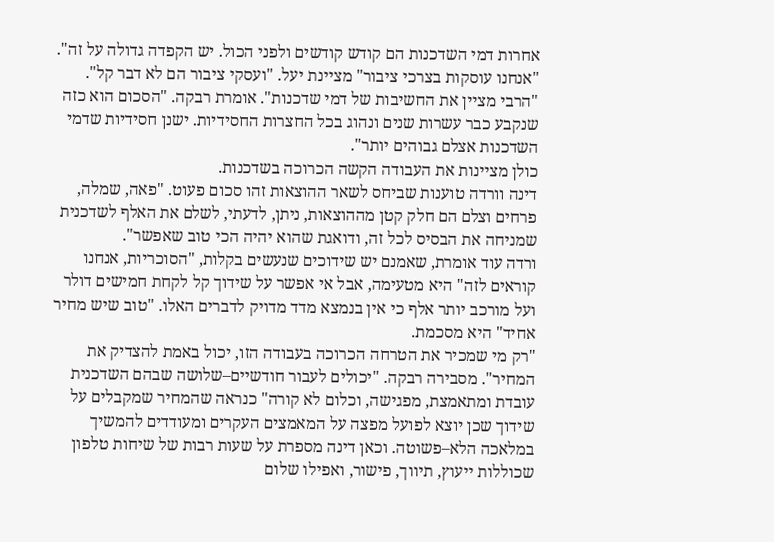אחרות דמי השדכנות הם קודש קודשים ולפני הכול. יש הקפדה גדולה על זה". "אנחנו עוסקות בצרכי ציבור" מציינת יעל. "ועסקי ציבור הם לא דבר קל".
"הרבי מציין את החשיבות של דמי שדכנות". אומרת רבקה. "הסכום הוא כזה שנקבע כבר עשרות שנים ונהוג בכל החצרות החסידיות. ישנן חסידיות שדמי השדכנות אצלם גבוהים יותר".
כולן מציינות את העבודה הקשה הכרוכה בשדכנות.
דינה וורדה טוענות שביחס לשאר ההוצאות זהו סכום פעוט. "פאה, שמלה, פרחים וצלם הם חלק קטן מההוצאות, ניתן, לדעתי, לשלם את האלף לשדכנית שמניחה את הבסיס לכל זה, ודואגת שהוא יהיה הכי טוב שאפשר".
ורדה עוד אומרת, שאמנם יש שידוכים שנעשים בקלות, "הסוכריות, אנחנו קוראים לזה" היא מטעימה, אבל אי אפשר על שידוך קל לקחת חמישים דולר ועל מורכב יותר אלף כי אין בנמצא מדד מדויק לדברים האלו. "טוב שיש מחיר אחיד" היא מסכמת.
"רק מי שמכיר את הטרחה הכרוכה בעבודה הזו, יכול באמת להצדיק את המחיר". מסבירה רבקה. "יכולים לעבור חודשיים–שלושה שבהם השדכנית עובדת ומתאמצת, מפגישה, וכלום לא קורה" כנראה שהמחיר שמקבלים על שידוך שכן יוצא לפועל מפצה על המאמצים העקרים ומעודדים להמשיך במלאכה הלא–פשוטה. וכאן דינה מספרת על שעות רבות של שיחות טלפון שכוללות ייעוץ, תיווך, פישור, ואפילו שלום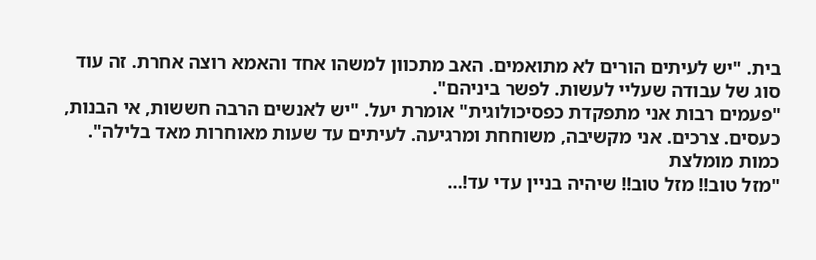בית. "יש לעיתים הורים לא מתואמים. האב מתכוון למשהו אחד והאמא רוצה אחרת. זה עוד סוג של עבודה שעליי לעשות. לפשר ביניהם".
"פעמים רבות אני מתפקדת כפסיכולוגית" אומרת יעל. "יש לאנשים הרבה חששות, אי הבנות, כעסים. צרכים. אני מקשיבה, משוחחת ומרגיעה. לעיתים עד שעות מאוחרות מאד בלילה".
כמות מומלצת
"מזל טוב!! מזל טוב!! שיהיה בניין עדי עד!…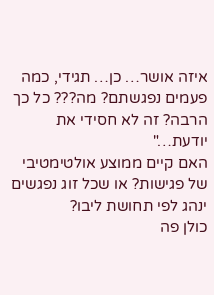איזה אושר… כן… תגידי, כמה פעמים נפגשתם? מה??? כל כך הרבה? זה לא חסידי את יודעת…"
האם קיים ממוצע אולטימטיבי של פגישות? או שכל זוג נפגשים ינהג לפי תחושת ליבו?
כולן פה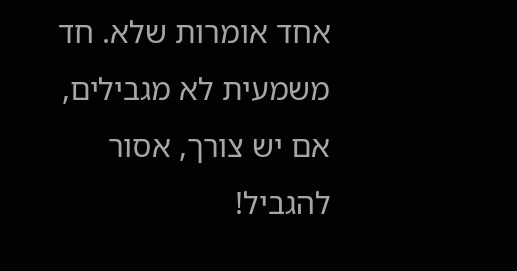אחד אומרות שלא. חד משמעית לא מגבילים, אם יש צורך, אסור להגביל!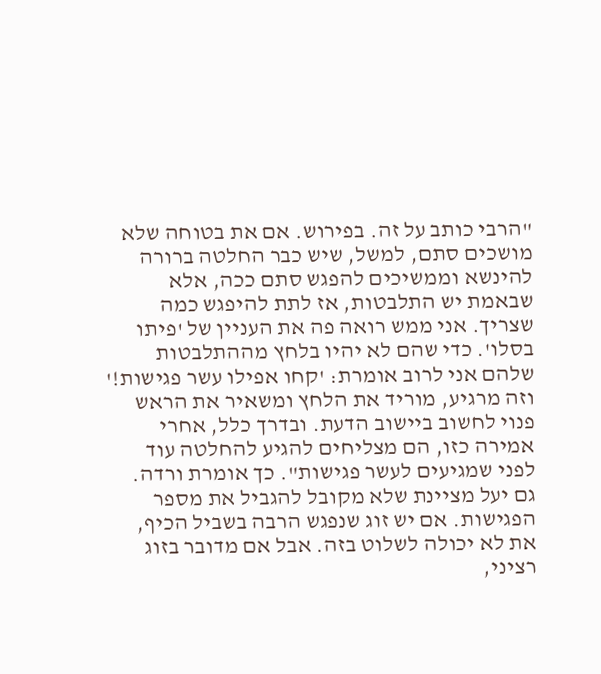"הרבי כותב על זה. בפירוש. אם את בטוחה שלא מושכים סתם, למשל, שיש כבר החלטה ברורה להינשא וממשיכים להפגש סתם ככה, אלא שבאמת יש התלבטות, אז לתת להיפגש כמה שצריך. אני ממש רואה פה את העניין של 'פיתו בסלו'. כדי שהם לא יהיו בלחץ מההתלבטות שלהם אני לרוב אומרת: 'קחו אפילו עשר פגישות!' וזה מרגיע, מוריד את הלחץ ומשאיר את הראש פנוי לחשוב ביישוב הדעת. ובדרך כלל, אחרי אמירה כזו, הם מצליחים להגיע להחלטה עוד לפני שמגיעים לעשר פגישות". כך אומרת ורדה.
גם יעל מציינת שלא מקובל להגביל את מספר הפגישות. אם יש זוג שנפגש הרבה בשביל הכיף, את לא יכולה לשלוט בזה. אבל אם מדובר בזוג רציני,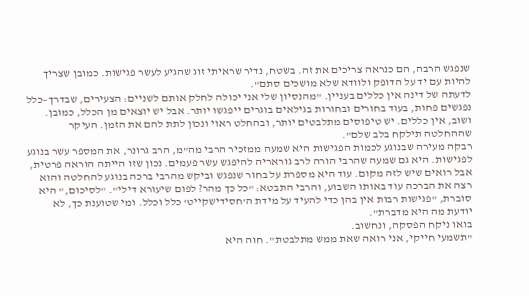שנפגש הרבה, הם כנראה צריכים את זה. בשטח, נדיר שראיתי זוג שהגיע לעשר פגישות. כמובן שצריך להיות עם יד על הדופק ולוודא שלא מושכים סתם".
לדעתה של דינה אין כללים בעניין. "מהנסיון שלי אני יכולה לחלק אותם לשניים: הצעירים, שבדרך–כלל נפגשים פחות, בעוד בחורים ובחורות בגילאים בוגרים ייפגשו יותר. אבל יש יוצאים מן הכלל, כמובן. ושוב, אין כללים. יש טיפוסים מתלבטים יותר, ובהחלט ראוי ונכון לתת להם את הזמן. העיקר שההחלטה תילקח בלב שלם".
רבקה מעירה שבנוגע לכמות הפגישות היא שמעה ממזכיר הרבי מה"מ, הרב גרונר, את המספר עשר בנוגע לפגישות. היא גם שמעה שהרבי הורה לרב גוראריה להיפגש עשר פעמים. נכון שזו הייתה הוראה פרטית, אבל רואים שיש לזה מקום. עוד היא מספרת על בחור שנפגש וביקש מהרבי ברכה בנוגע להחלטה והוא רצה את הברכה עוד באותו השבוע, והרבי התבטא: "כל כך מהר? לפום שיעורא דילי". "לסיכום," היא סוברת, "פגישות רבות אין בהן כדי להעיד על מידת ה'חסידישקייט' כלל וכלל. ומי שטוענת כך, לא יודעת מה היא מדברת".
בואו ניקח הפסקה, ונחשוב.
"תשמעי חייקי, אני רואה שאת ממש מתלבטת". חוה היא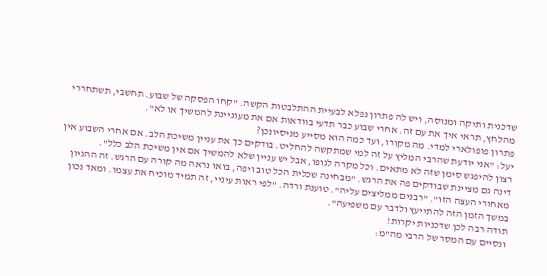שדכנית ותיקה ומנוסה, ויש לה פתרון נפלא לבעיית ההתלבטות הקשה. "קחו הפסקה של שבוע. תחשבי, תשתחררי מהלחץ, תראי איך את עם זה. אחרי שבוע כבר תדעי בוודאות אם את מעוניינת להמשיך או לא".
פתרון פופולארי למדי. מה מקורו, ועד כמה הוא מסייע מניסיונכן?
יעל: "אני יודעת שהרבי המליץ על זה למי שמתקשה להחליט. בודקים כך את עניין משיכת הלב. אם אחרי השבוע אין רצון להיפגש סימן שזה לא מתאים. וכל מקרה לגופו, אבל יש עניין שלא להמשיך אם אין משיכת הלב כלל".
דינה גם מציינת שבודקים פה את הרגש. "מבחינה שכלית הכל טוב ויפה, בואו נראה מה קורה עם הרגש. זה ההגיון מאחורי העצה הזו". "רבנים ממליצים עליה". טוענת ורדה. "לפי ראות עיניי, זה תמיד מוכיח את עצמו. ומאד נכון במשך הזמן הזה להתייעץ ולדבר עם משפיעה".
תודה רבה לכן שדכניות יקרות!
ונסיים עם המסר של הרבי מה"מ: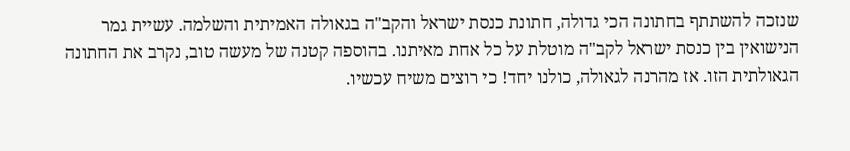שנזכה להשתתף בחתונה הכי גדולה, חתונת כנסת ישראל והקב"ה בגאולה האמיתית והשלמה. עשיית גמר הנישואין בין כנסת ישראל לקב"ה מוטלת על כל אחת מאיתנו. בהוספה קטנה של מעשה טוב, נקרב את החתונה הגאולתית הזו. אז מהרנה לגאולה, כולנו יחד! כי רוצים משיח עכשיו.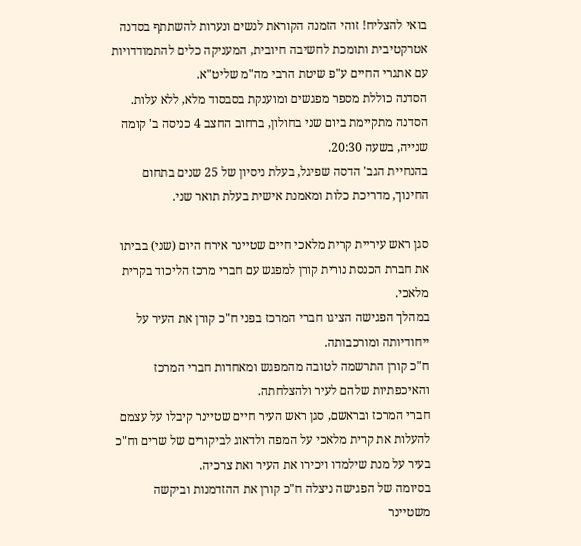בואי להצליח! זוהי הזמנה הקוראת לנשים ונערות להשתתף בסדנה אטרקטיבית ותומכת לחשיבה חיובית, המעניקה כלים להתמודדויות עם אתגרי החיים ע"פ שיטת הרבי מה"מ שליט"א.
הסדנה כוללת מספר מפגשים ומוענקת בסבסוד מלא, ללא עלות.
הסדנה מתקיימת ביום שני בחולון, ברחוב החצב 4 כניסה ב' קומה שנייה, בשעה 20:30.
בהנחיית הגב' הדסה שפיגל, בעלת ניסיון של 25 שנים בתחום החינוך, מדריכת כלות ומאמנת אישית בעלת תואר שני.

סגן ראש עיריית קרית מלאכי חיים שטיינר אירח היום (שני) בביתו את חברת הכנסת נורית קורן למפגש עם חברי מרכז הליכוד בקרית מלאכי.
במהלך הפגישה הציגו חברי המרכז בפני ח"כ קורן את העיר על ייחודיותה ומורכבותה.
ח"כ קורן התרשמה לטובה מהמפגש ומאחדות חברי המרכז והאיכפתיות שלהם לעיר ולהצלחתה.
חברי המרכז ובראשם, סגן ראש העיר חיים שטיינר קיבלו על עצמם להעלות את קרית מלאכי על המפה ולדאוג לביקורים של שרים וח"כ בעיר על מנת שילמדו ויכירו את העיר ואת צרכיה.
בסיומה של הפגישה ניצלה ח"כ קורן את ההזדמנות וביקשה משטיינר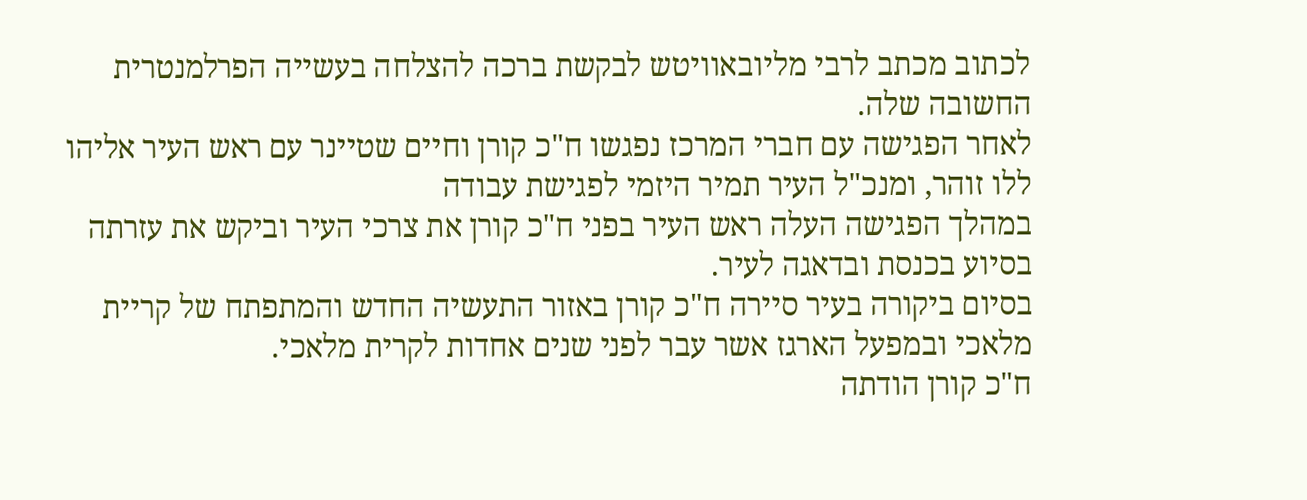לכתוב מכתב לרבי מליובאוויטש לבקשת ברכה להצלחה בעשייה הפרלמנטרית החשובה שלה.
לאחר הפגישה עם חברי המרכז נפגשו ח"כ קורן וחיים שטיינר עם ראש העיר אליהו ללו זוהר, ומנכ"ל העיר תמיר היזמי לפגישת עבודה
במהלך הפגישה העלה ראש העיר בפני ח"כ קורן את צרכי העיר וביקש את עזרתה בסיוע בכנסת ובדאגה לעיר.
בסיום ביקורה בעיר סיירה ח"כ קורן באזור התעשיה החדש והמתפתח של קריית מלאכי ובמפעל הארגז אשר עבר לפני שנים אחדות לקרית מלאכי.
ח"כ קורן הודתה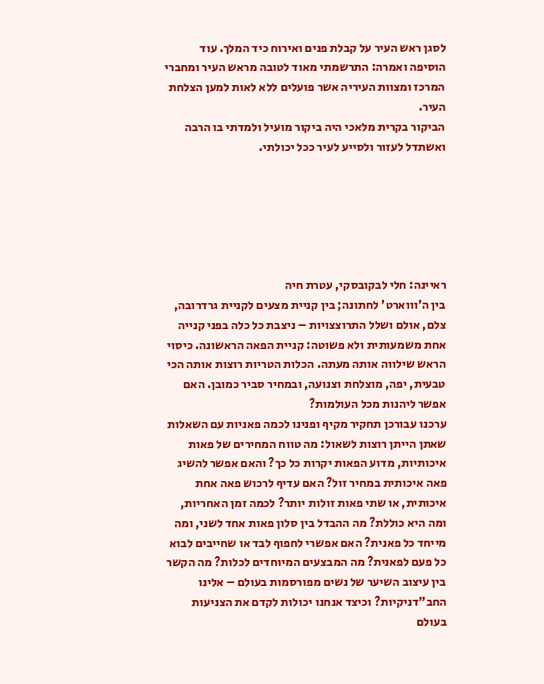לסגן ראש העיר על קבלת פנים ואירוח כיד המלך. עוד הוסיפה ואמרה: התרשמתי מאוד לטובה מראש העיר ומחברי המרכז ומצוות העיריה אשר פועלים ללא לאות למען הצלחת העיר.
הביקור בקרית מלאכי היה ביקור מועיל ולמדתי בו הרבה ואשתדל לעזור ולסייע לעיר ככל יכולתי.






ראיינה: חלי לבקובסקי, עטרת חיה
בין ה'וווארט' לחתונה; בין קניית מצעים לקניית גרדרובה, צלם, אולם ושלל התרוצצויות – ניצבת כל כלה בפני קנייה אחת משמעותית ולא פשוטה: קניית הפאה הראשונה. כיסוי הראש שילווה אותה מעתה. הכלות הטריות רוצות אותה הכי טבעית, יפה, מוצלחת וצנועה, ובמחיר סביר כמובן. האם אפשר ליהנות מכל העולמות?
ערכנו עבורכן תחקיר מקיף ופנינו לכמה פאניות עם השאלות שאתן הייתן רוצות לשאול: מה טווח המחירים של פאות איכותיות, מדוע הפאות יקרות כל כך? והאם אפשר להשיג פאה איכותית במחיר זול? האם עדיף לרכוש פאה אחת איכותית, או שתי פאות זולות יותר? לכמה זמן האחריות, ומה היא כוללת? מה ההבדל בין סלון פאות אחד לשני, ומה מייחד כל פאנית? האם אפשרי לחפוף לבד או שחייבים לבוא כל פעם לפאנית? מה המבצעים המיוחדים לכלות? מה הקשר בין עיצוב השיער של נשים מפורסמות בעולם – אלינו החב"דניקיות? וכיצד אנחנו יכולות לקדם את הצניעות בעולם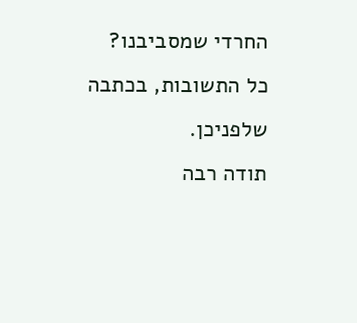החרדי שמסביבנו? כל התשובות, בכתבה שלפניכן.
תודה רבה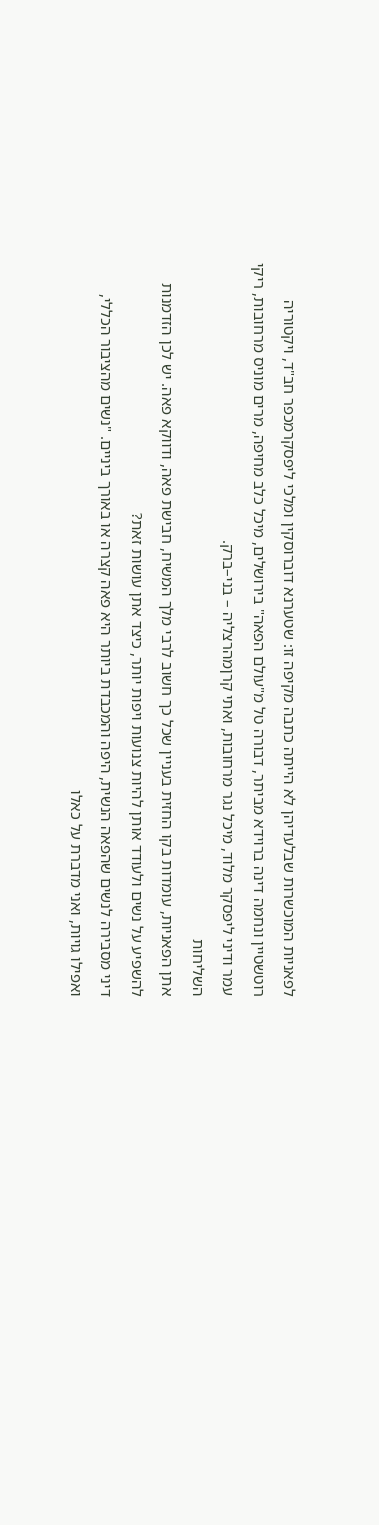לפאניות המוכשרות שבלעדיהן לא הייתה כתבה מקיפה זו: שטערנא דוברוסקין ומלכי ליפסקרמכפר חב"ד, ויקטוריה רוטשטיין ונחמה דינה ברוידא מביתר, דבורה טל מ"עולם הפאה" בירושלים, מיכל כלב מחיפה, מרים מוניס מרחובות, ריקי עמר ודיני ליפסקר מלוד, מיכל נגר מרחובות, ואתי קרןמהרצליה – בני–ברק.
השליחות
אתן הפאניות, עומדות בקו החזית בעניין שכל כך חשוב לרבי מלך המשיח, חבישת פאה, ודווקא פאה. יש לכן הזדמנות להשפיע על נשים ולעודד אותן להיות צנועות ויפות יותר, כיצד אתן עושות זאת?
דיני מסבירה לנשים שהפאה הנשית, היפה והמכבדת ביותר היא פאה קצרה או באורך ביניים. "נשים מהציבור הכללי, ואפילו גויות, ואני מדברת על כאלו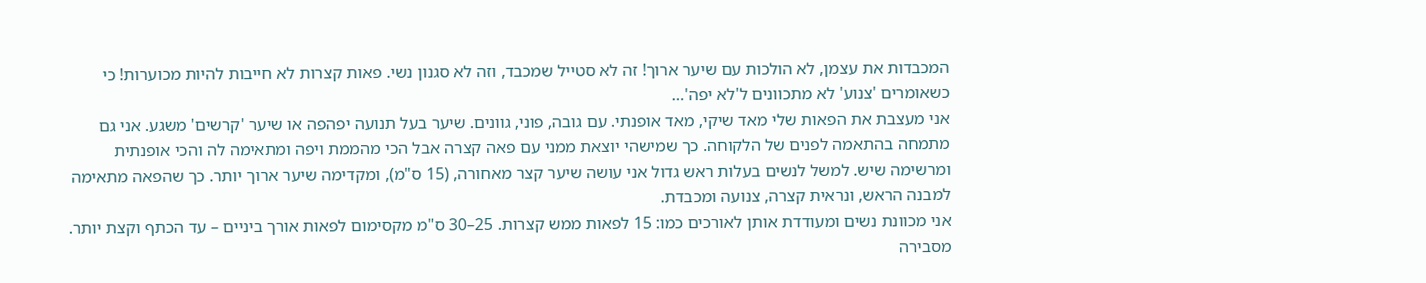המכבדות את עצמן, לא הולכות עם שיער ארוך! זה לא סטייל שמכבד, וזה לא סגנון נשי. פאות קצרות לא חייבות להיות מכוערות! כי כשאומרים 'צנוע' לא מתכוונים ל'לא יפה'…
אני מעצבת את הפאות שלי מאד שיקי, מאד אופנתי. עם גובה, פוני, גוונים. שיער בעל תנועה יפהפה או שיער 'קרשים' משגע. אני גם מתמחה בהתאמה לפנים של הלקוחה. כך שמישהי יוצאת ממני עם פאה קצרה אבל הכי מהממת ויפה ומתאימה לה והכי אופנתית ומרשימה שיש. למשל לנשים בעלות ראש גדול אני עושה שיער קצר מאחורה, (15 ס"מ), ומקדימה שיער ארוך יותר. כך שהפאה מתאימה למבנה הראש, ונראית קצרה, צנועה ומכבדת.
אני מכוונת נשים ומעודדת אותן לאורכים כמו: 15 לפאות ממש קצרות. 25–30 ס"מ מקסימום לפאות אורך ביניים – עד הכתף וקצת יותר. מסבירה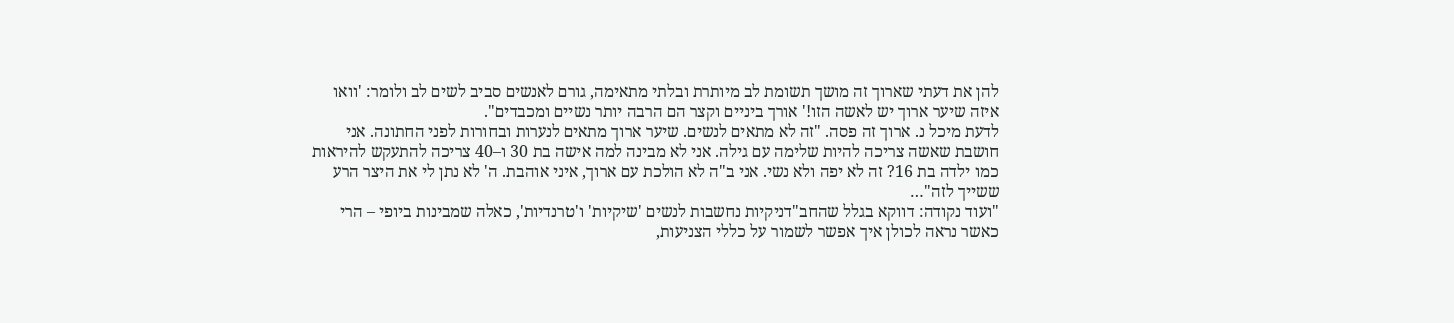להן את דעתי שארוך זה מושך תשומת לב מיותרת ובלתי מתאימה, גורם לאנשים סביב לשים לב ולומר: 'וואו איזה שיער ארוך יש לאשה הזו!' אורך ביניים וקצר הם הרבה יותר נשיים ומכבדים".
לדעת מיכל נ. ארוך זה פסה. "זה לא מתאים לנשים. שיער ארוך מתאים לנערות ובחורות לפני החתונה. אני חושבת שאשה צריכה להיות שלימה עם גילה. אני לא מבינה למה אישה בת 30 ו–40 צריכה להתעקש להיראות כמו ילדה בת 16? זה לא יפה ולא נשי. אני ב"ה לא הולכת עם ארוך, איני אוהבת. ה' לא נתן לי את היצר הרע ששייך לזה"…
"ועוד נקודה: דווקא בגלל שהחב"דניקיות נחשבות לנשים 'שיקיות' ו'טרנדיות', כאלה שמבינות ביופי – הרי כאשר נראה לכולן איך אפשר לשמור על כללי הצניעות,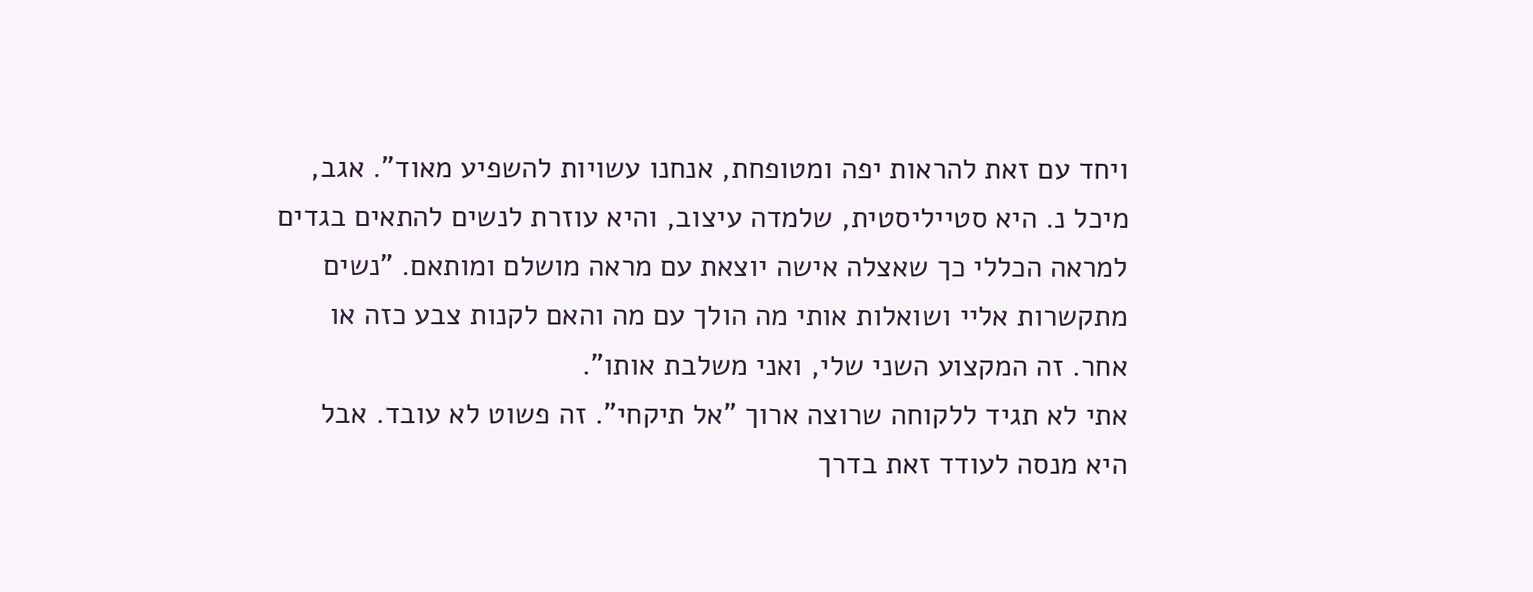ויחד עם זאת להראות יפה ומטופחת, אנחנו עשויות להשפיע מאוד". אגב, מיכל נ. היא סטייליסטית, שלמדה עיצוב, והיא עוזרת לנשים להתאים בגדים למראה הכללי כך שאצלה אישה יוצאת עם מראה מושלם ומותאם. "נשים מתקשרות אליי ושואלות אותי מה הולך עם מה והאם לקנות צבע כזה או אחר. זה המקצוע השני שלי, ואני משלבת אותו".
אתי לא תגיד ללקוחה שרוצה ארוך "אל תיקחי". זה פשוט לא עובד. אבל היא מנסה לעודד זאת בדרך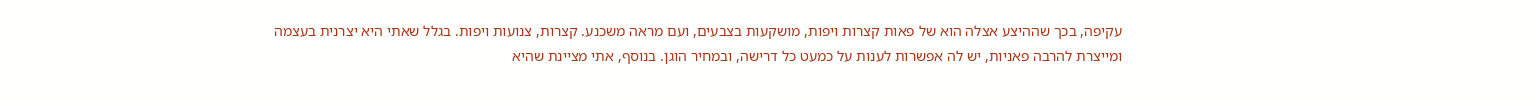עקיפה, בכך שההיצע אצלה הוא של פאות קצרות ויפות, מושקעות בצבעים, ועם מראה משכנע. קצרות, צנועות ויפות. בגלל שאתי היא יצרנית בעצמה ומייצרת להרבה פאניות, יש לה אפשרות לענות על כמעט כל דרישה, ובמחיר הוגן. בנוסף, אתי מציינת שהיא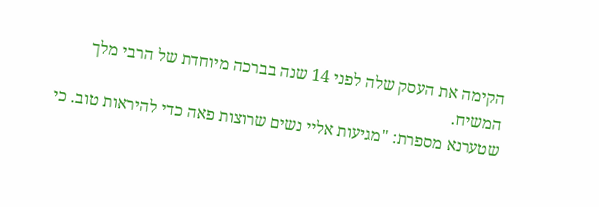הקימה את העסק שלה לפני 14 שנה בברכה מיוחדת של הרבי מלך המשיח.
שטערנא מספרת: "מגיעות אליי נשים שרוצות פאה כדי להיראות טוב. כי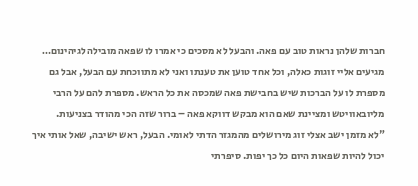חברות שלהן נראות טוב עם פאה. והבעל לא מסכים כי אמרו לו שפאה מובילה לגיהינום… מגיעים אליי זוגות כאלה, וכל אחד טוען את טענתו ואני לא מתווכחת עם הבעל, אבל גם מספרת לו על הברכות שיש בחבישת פאה שמכסה את כל הראש. מספרת להם על הרבי מליובאוויטש ומציינת שאם הוא מבקש דווקא פאה – ברור שזה הכי מהודר בצניעות.
"לא מזמן ישב אצלי זוג מירושלים מהמגזר הדתי לאומי. הבעל, ראש ישיבה, שאל אותי איך יכול להיות שפאות היום כל כך יפות. סיפרתי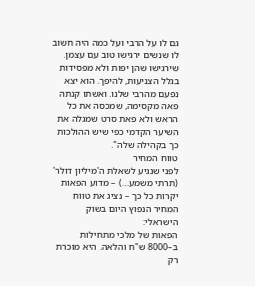גם לו על הרבי ועל כמה היה חשוב לו שנשים ירגישו טוב עם עצמן. שירגישו שהן יפות ולא מפסידות בגלל הצניעות, להיפך. הוא יצא נפעם מהרבי שלנו. ואשתו קנתה פאה מקסימה, שמכסה את כל הראש ולא פאת סרט שמגלה את השיער הקדמי כפי שיש ההולכות כך בקהילה שלה".
טווח המחיר
לפני שנגיע לשאלת ה'מיליון דולר' (תרתי משמע…) – מדוע הפאות יקרות כל כך – נציג את טווח המחיר הנפוץ היום בשוק הישראלי:
הפאות של מלכי מתחילות ב–8000 ש"ח והלאה. היא מוכרת רק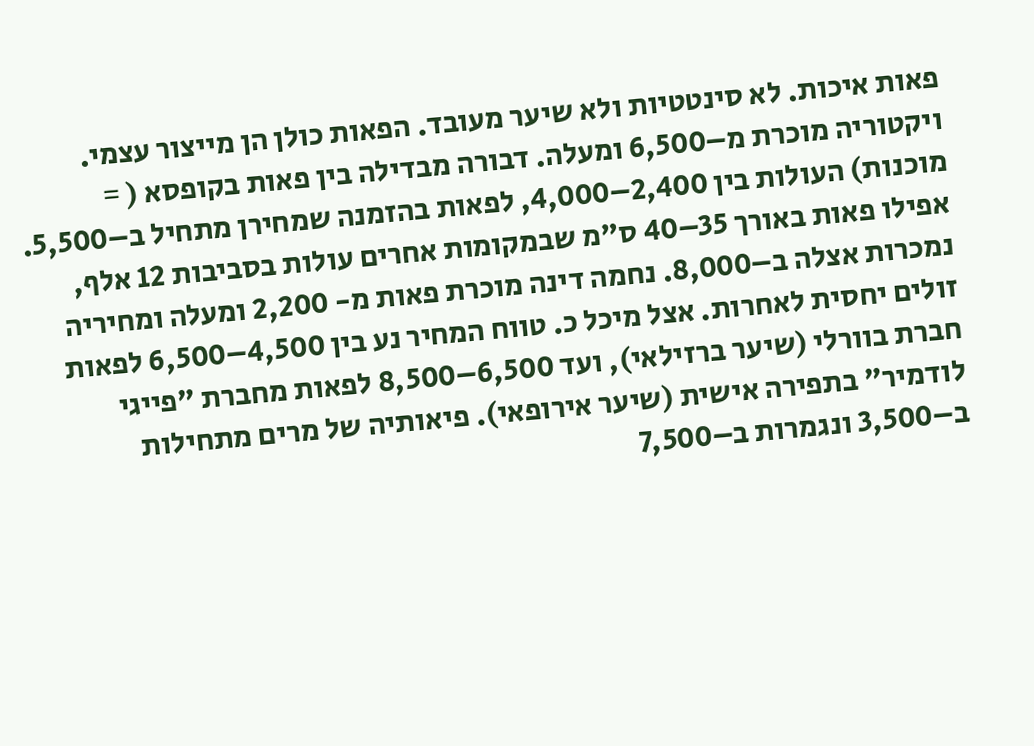פאות איכות. לא סינטטיות ולא שיער מעובד. הפאות כולן הן מייצור עצמי. ויקטוריה מוכרת מ–6,500 ומעלה. דבורה מבדילה בין פאות בקופסא ( = מוכנות) העולות בין 2,400–4,000, לפאות בהזמנה שמחירן מתחיל ב–5,500. אפילו פאות באורך 35–40 ס"מ שבמקומות אחרים עולות בסביבות 12 אלף, נמכרות אצלה ב–8,000. נחמה דינה מוכרת פאות מ- 2,200 ומעלה ומחיריה זולים יחסית לאחרות. אצל מיכל כ. טווח המחיר נע בין 4,500–6,500 לפאות חברת בוורלי (שיער ברזילאי), ועד 6,500–8,500 לפאות מחברת "פייגי לודמיר" בתפירה אישית (שיער אירופאי). פיאותיה של מרים מתחילות ב–3,500 ונגמרות ב–7,500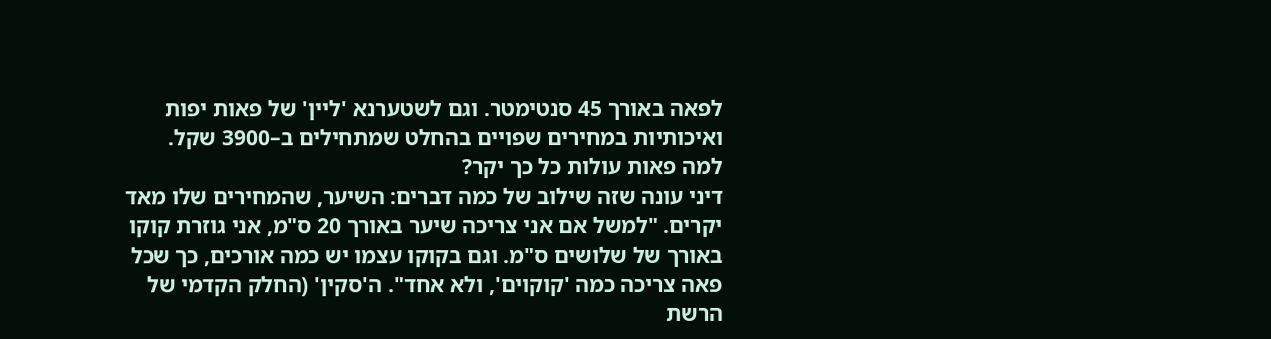לפאה באורך 45 סנטימטר. וגם לשטערנא 'ליין' של פאות יפות ואיכותיות במחירים שפויים בהחלט שמתחילים ב–3900 שקל.
למה פאות עולות כל כך יקר?
דיני עונה שזה שילוב של כמה דברים: השיער, שהמחירים שלו מאד יקרים. "למשל אם אני צריכה שיער באורך 20 ס"מ, אני גוזרת קוקו באורך של שלושים ס"מ. וגם בקוקו עצמו יש כמה אורכים, כך שכל פאה צריכה כמה 'קוקוים', ולא אחד". ה'סקין' (החלק הקדמי של הרשת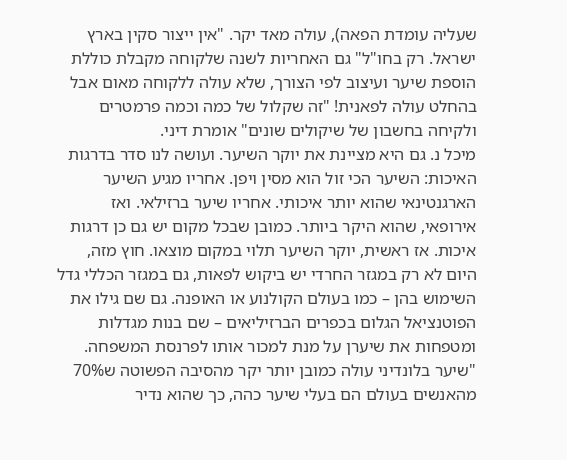שעליה עומדת הפאה), עולה מאד יקר. "אין ייצור סקין בארץ ישראל. רק בחו"ל" גם האחריות לשנה שלקוחה מקבלת כוללת הוספת שיער ועיצוב לפי הצורך, שלא עולה ללקוחה מאום אבל בהחלט עולה לפאנית! "זה שקלול של כמה וכמה פרמטרים ולקיחה בחשבון של שיקולים שונים" אומרת דיני.
מיכל נ. גם היא מציינת את יוקר השיער. ועושה לנו סדר בדרגות האיכות: השיער הכי זול הוא מסין ויפן. אחריו מגיע השיער הארגנטינאי שהוא יותר איכותי. אחריו שיער ברזילאי. ואז אירופאי, שהוא היקר ביותר. כמובן שבכל מקום יש גם כן דרגות איכות. אז ראשית, יוקר השיער תלוי במקום מוצאו. חוץ מזה, היום לא רק במגזר החרדי יש ביקוש לפאות, גם במגזר הכללי גדל השימוש בהן – כמו בעולם הקולנוע או האופנה. גם שם גילו את הפוטנציאל הגלום בכפרים הברזיליאים – שם בנות מגדלות ומטפחות את שיערן על מנת למכור אותו לפרנסת המשפחה.
"שיער בלונדיני עולה כמובן יותר יקר מהסיבה הפשוטה ש70% מהאנשים בעולם הם בעלי שיער כהה, כך שהוא נדיר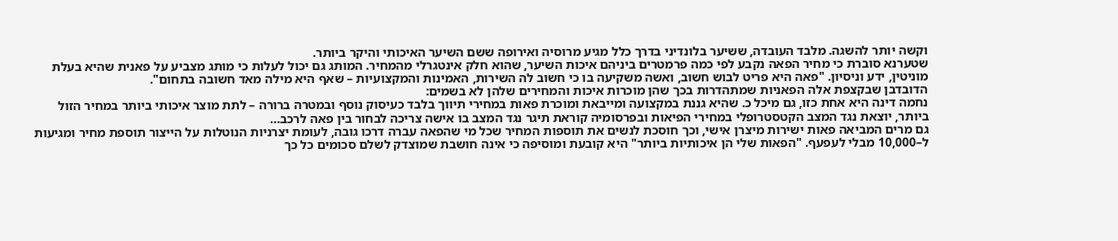וקשה יותר להשגה. מלבד העובדה, ששיער בלונדיני בדרך כלל מגיע מרוסיה ואירופה ששם השיער האיכותי והיקר ביותר.
שטערנא סוברת כי מחיר הפאה נקבע לפי כמה פרמטרים ביניהם איכות השיער, שהוא חלק אינטגרלי מהמחיר. המותג גם יכול לעלות כי מותג מצביע על פאנית שהיא בעלת מוניטין, ידע וניסיון. "פאה היא פריט לבוש חשוב, ואשה משקיעה בו כי חשוב לה השירות, האמינות והמקצועיות – שאף היא מילה מאד חשובה בתחום".
הדובדבן שבקצפת אלה הפאניות שמתהדרות בכך שהן מוכרות איכות והמחירים שלהן לא בשמים:
נחמה דינה היא אחת כזו, גם מיכל כ. שהיא גננת במקצועה ומייבאת ומוכרת פאות במחירי תיווך בלבד כעיסוק נוסף ובמטרה ברורה – לתת מוצר איכותי ביותר במחיר הזול ביותר, יוצאת נגד המצב הקטסטרופלי במחירי הפיאות ובפרסומיה קוראת תיגר נגד המצב בו אישה צריכה לבחור בין פאה לרכב…
גם מרים המביאה פאות ישירות מיצרן אישי, וכך חוסכת לנשים את תוספות המחיר שכל מי שהפאה עברה דרכו גובה, לעומת יצרניות הנוטלות על הייצור תוספת מחיר ומגיעות ל–10,000 מבלי לעפעף. "הפאות שלי הן איכותיות ביותר" היא קובעת ומוסיפה כי אינה חושבת שמוצדק לשלם סכומים כל כך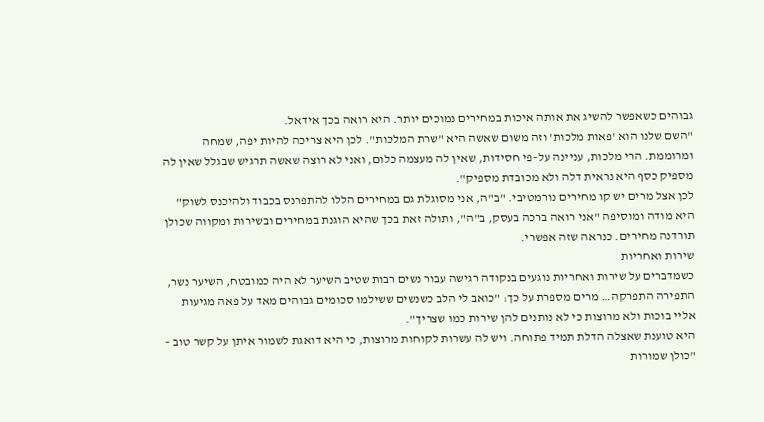גבוהים כשאפשר להשיג את אותה איכות במחירים נמוכים יותר. היא רואה בכך אידאל.
"השם שלנו הוא 'פאות מלכות' וזה משום שאשה היא "שרת המלכות". לכן היא צריכה להיות יפה, שמחה ומרוממת. הרי מלכות, עניינה על–פי חסידות, שאין לה מעצמה כלום, ואני לא רוצה שאשה תרגיש שבגלל שאין לה מספיק כסף היא נראית דלה ולא מכובדת מספיק".
לכן אצל מרים יש קו מחירים נורמטיבי. "ב"ה, אני מסוגלת גם במחירים הללו להתפרנס בכבוד ולהיכנס לשוק" היא מודה ומוסיפה "אני רואה ברכה בעסק, ב"ה", ותולה זאת בכך שהיא הוגנת במחירים ובשירות ומקווה שכולן תורדנה מחירים. כנראה שזה אפשרי.
שירות ואחריות
כשמדברים על שירות ואחריות נוגעים בנקודה רגישה עבור נשים רבות שטיב השיער לא היה כמובטח, השיער נשר, התפירה התפרקה… מרים מספרת על כך: "כואב לי הלב כשנשים ששילמו סכומים גבוהים מאד על פאה מגיעות אליי בוכות ולא מרוצות כי לא נותנים להן שירות כמו שצריך".
היא טוענת שאצלה הדלת תמיד פתוחה. ויש לה עשרות לקוחות מרוצות, כי היא דואגת לשמור איתן על קשר טוב – "כולן שמורות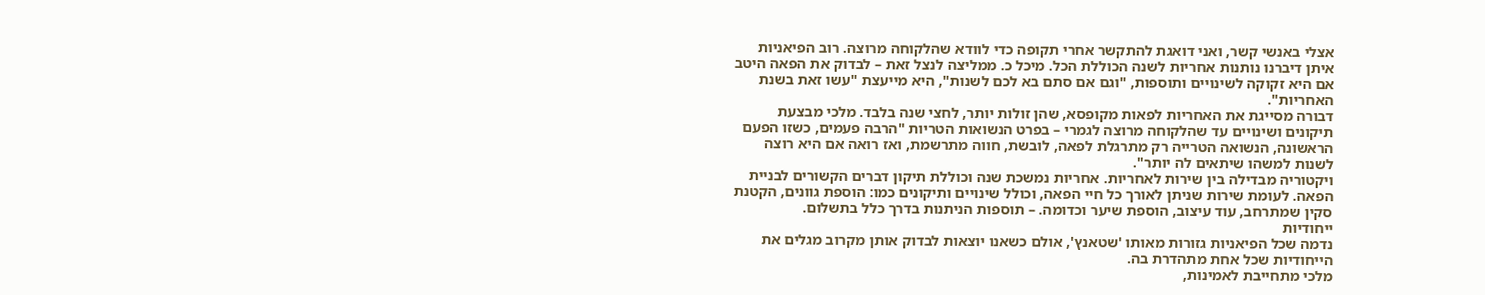אצלי באנשי קשר, ואני דואגת להתקשר אחרי תקופה כדי לוודא שהלקוחה מרוצה. רוב הפיאניות איתן דיברנו נותנות אחריות לשנה הכוללת הכל. מיכל כ. ממליצה לנצל זאת – לבדוק את הפאה היטב אם היא זקוקה לשינויים ותוספות, "וגם אם סתם בא לכם לשנות", היא מייעצת "עשו זאת בשנת האחריות".
דבורה מסייגת את האחריות לפאות מקופסא, שהן זולות יותר, לחצי שנה בלבד. מלכי מבצעת תיקונים ושינויים עד שהלקוחה מרוצה לגמרי – בפרט הנשואות הטריות "הרבה פעמים, כשזו הפעם הראשונה, הנשואה הטרייה רק מתרגלת לפאה, לובשת, חווה מתרשמת, ואז רואה אם היא רוצה לשנות למשהו שיתאים לה יותר".
ויקטוריה מבדילה בין שירות לאחריות. אחריות נמשכת שנה וכוללת תיקון דברים הקשורים לבניית הפאה. לעומת שירות שניתן לאורך כל חיי הפאה, וכולל שינויים ותיקונים כמו: הוספת גוונים, הקטנת סקין שמתרחב, עוד עיצוב, הוספת שיער וכדומה. – תוספות הניתנות בדרך כלל בתשלום.
ייחודיות
נדמה שכל הפיאניות גזורות מאותו 'שטאנץ', אולם כשאנו יוצאות לבדוק אותן מקרוב מגלים את הייחודיות שכל אחת מתהדרת בה.
מלכי מתחייבת לאמינות,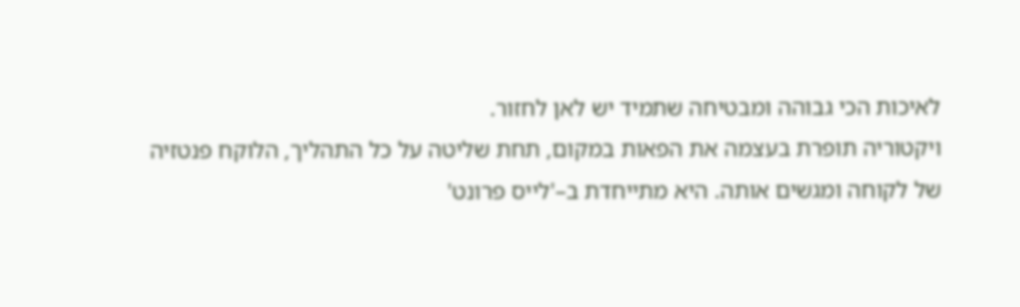לאיכות הכי גבוהה ומבטיחה שתמיד יש לאן לחזור.
ויקטוריה תופרת בעצמה את הפאות במקום, תחת שליטה על כל התהליך, הלוקח פנטזיה של לקוחה ומגשים אותה. היא מתייחדת ב–'לייס פרונט'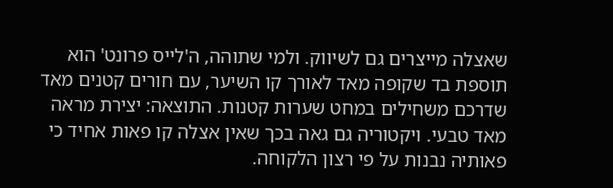שאצלה מייצרים גם לשיווק. ולמי שתוהה, ה'לייס פרונט' הוא תוספת בד שקופה מאד לאורך קו השיער, עם חורים קטנים מאד שדרכם משחילים במחט שערות קטנות. התוצאה: יצירת מראה מאד טבעי. ויקטוריה גם גאה בכך שאין אצלה קו פאות אחיד כי פאותיה נבנות על פי רצון הלקוחה.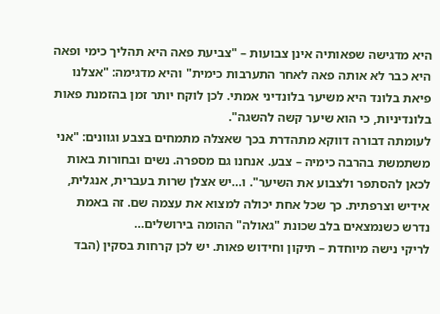היא מדגישה שפאותיה אינן צבועות – "צביעת פאה היא תהליך כימי ופאה היא כבר לא אותה פאה לאחר התערבות כימית" והיא מדגימה: "אצלנו פיאת בלונד היא משיער בלונדיני אמתי. לכן לוקח יותר זמן בהזמנת פאות בלונדיניות, כי הוא שיער קשה להשגה".
לעומתה דבורה דווקא מתהדרת בכך שאצלה מתמחים בצבע וגוונים: "אני משתמשת בהרבה כימיה – צבע. אנחנו גם מספרה. נשים ובחורות באות לכאן להסתפר ולצבוע את השיער". ו…יש אצלן שרות בעברית, אנגלית, אידיש וצרפתית. כך שכל אחת יכולה למצוא את עצמה שם. זה באמת נדרש כשנמצאים בלב שכונת "גאולה" ההומה בירושלים…
לריקי נישה מיוחדת – תיקון וחידוש פאות. יש לכן קרחות בסקין (הבד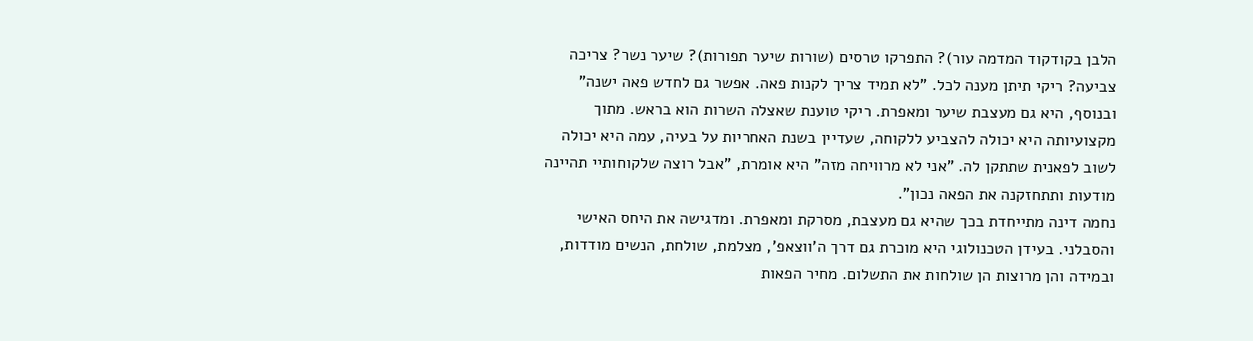הלבן בקודקוד המדמה עור)? התפרקו טרסים (שורות שיער תפורות)? שיער נשר? צריכה צביעה? ריקי תיתן מענה לכל. "לא תמיד צריך לקנות פאה. אפשר גם לחדש פאה ישנה" ובנוסף, היא גם מעצבת שיער ומאפרת. ריקי טוענת שאצלה השרות הוא בראש. מתוך מקצועיותה היא יכולה להצביע ללקוחה, שעדיין בשנת האחריות על בעיה, עמה היא יכולה לשוב לפאנית שתתקן לה. "אני לא מרוויחה מזה" היא אומרת, "אבל רוצה שלקוחותיי תהיינה מודעות ותתחזקנה את הפאה נכון".
נחמה דינה מתייחדת בכך שהיא גם מעצבת, מסרקת ומאפרת. ומדגישה את היחס האישי והסבלני. בעידן הטכנולוגי היא מוכרת גם דרך ה'ווצאפ', מצלמת, שולחת, הנשים מודדות, ובמידה והן מרוצות הן שולחות את התשלום. מחיר הפאות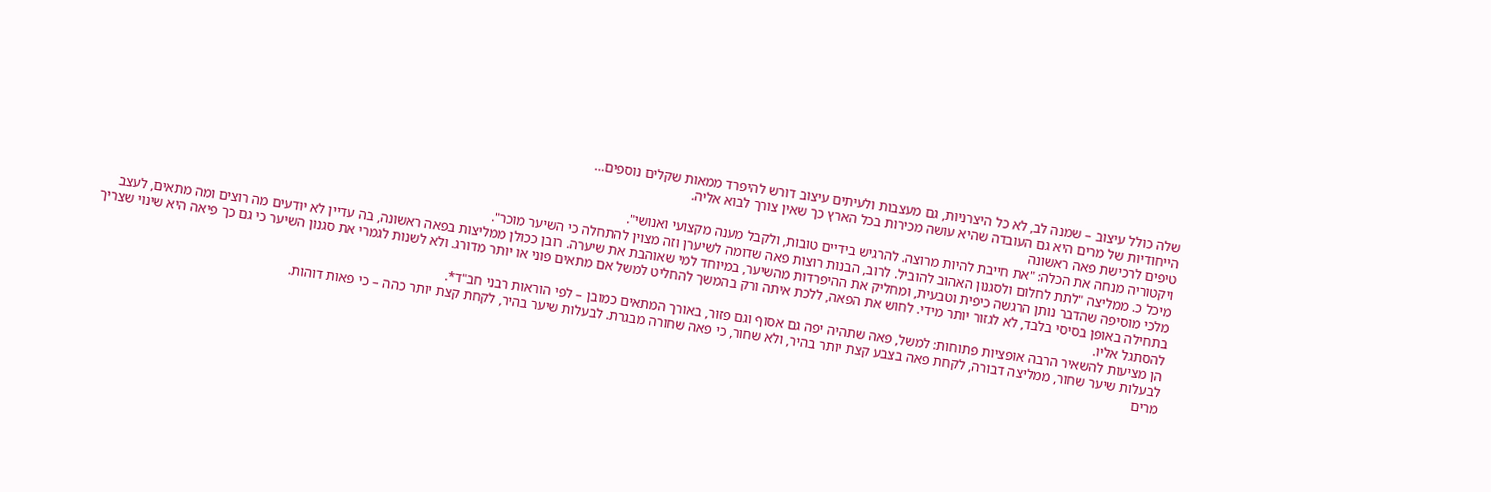שלה כולל עיצוב – שמנה לב, לא כל היצרניות, גם מעצבות ולעיתים עיצוב דורש להיפרד ממאות שקלים נוספים…
הייחודיות של מרים היא גם העובדה שהיא עושה מכירות בכל הארץ כך שאין צורך לבוא אליה.
טיפים לרכישת פאה ראשונה
ויקטוריה מנחה את הכלה: "את חייבת להיות מרוצה. להרגיש בידיים טובות, ולקבל מענה מקצועי ואנושי".
מיכל כ. ממליצה "לתת לחלום ולסגנון האהוב להוביל. לרוב, הבנות רוצות פאה שדומה לשיערן וזה מצוין להתחלה כי השיער מוכר".
מלכי מוסיפה שהדבר נותן הרגשה כיפית וטבעית, ומחליק את ההיפרדות מהשיער, במיוחד למי שאוהבת את שיערה. רובן ככולן ממליצות בפאה ראשונה, בה עדיין לא יודעים מה רוצים ומה מתאים, לעצב בתחילה באופן בסיסי בלבד, לא לגזור יותר מידי. לחוש את הפאה, ללכת איתה ורק בהמשך להחליט למשל אם מתאים פוני או יותר מדורג. ולא לשנות לגמרי את סגנון השיער כי גם כך פיאה היא שינוי שצריך להסתגל אליו.
הן מציעות להשאיר הרבה אופציות פתוחות: למשל, פאה שתהיה יפה גם אסוף וגם פזור, באורך המתאים כמובן – לפי הוראות רבני חב"ד*.
לבעלות שיער שחור, ממליצה דבורה, לקחת פאה בצבע קצת יותר בהיר, ולא שחור, כי פאה שחורה מבגרת. לבעלות שיער בהיר, לקחת קצת יותר כהה – כי פאות דוהות.
מרים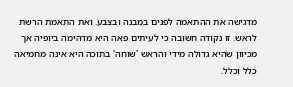מדגישה את ההתאמה לפנים במבנה ובצבע. ואת התאמת הרשת לראש. זו נקודה חשובה כי לעיתים פאה היא מדהימה ביופיה אך מכיוון שהיא גדולה מידי והראש 'שוחה' בתוכה היא אינה מחמיאה כלל וכלל.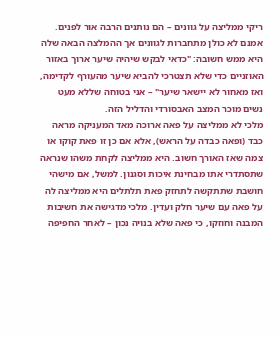ריקי ממליצה על גוונים – הם נותנים הרבה אור לפנים. אמנם לא כולן מתחברות לגוונים אך ההמלצה הבאה שלה היא ממש חשובה: "כדאי לבקש שיהיה שיער ארוך באזור האוזניים כדי שלא תצטרכי להביא שיער מהעורף לקדימה, ואז מאחור לא יישאר שיער" – אני בטוחה שללא מעט נשים מוכר המצב האבסורדי והדליל הזה.
מלכי לא ממליצה על פאה ארוכה מאד המעניקה מראה כבד (ופאה כבדה על הראש), אלא אם כן זו פאת קוקו או צמה שאז האורך חשוב. היא ממליצה לקחת משהו שנראה שתסתדרי אתו מבחינת איכות וסגנון. למשל, אם מישהי חושבת שתתקשה לתחזק פאת תלתלים היא ממליצה לה על פאה עם שיער חלק ועדין. מלכי מדגישה את חשיבות המבנה וחוזקו, כי פאה שלא בנויה נכון – לאחר החפיפה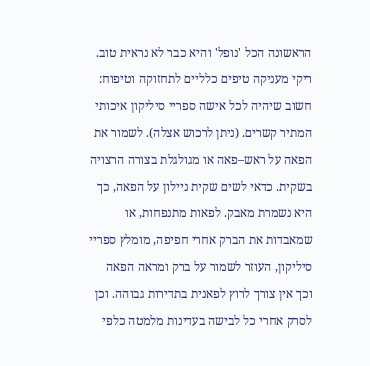הראשונה הכל 'נופל' והיא כבר לא נראית טוב.
ריקי מעניקה טיפים כלליים לתחזוקה וטיפוח: חשוב שיהיה לכל אישה ספריי סיליקון איכותי המתיר קשרים. (ניתן לרכוש אצלה). לשמור את הפאה על ראש–פאה או מגולגלת בצורה הרצויה בשקית. כדאי לשים שקית ניילון על הפאה, כך היא נשמרת מאבק. לפאות מתנפחות, או שמאבדות את הברק אחרי חפיפה, מומלץ ספריי סיליקון, העוזר לשמור על ברק ומראה הפאה וכך אין צורך לרוץ לפאנית בתדירות גבוהה. וכן לסרק אחרי כל לבישה בעדינות מלמטה כלפי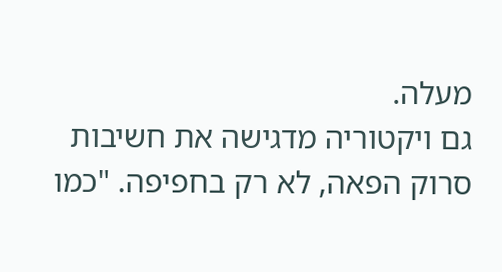מעלה.
גם ויקטוריה מדגישה את חשיבות סרוק הפאה, לא רק בחפיפה. "כמו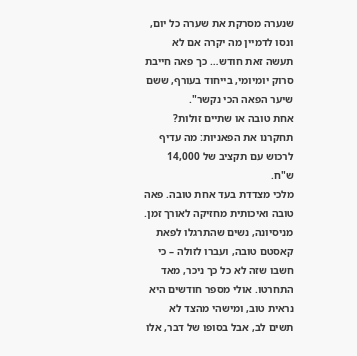שנערה מסרקת את שערה כל יום, ונסו לדמיין מה יקרה אם לא תעשה זאת חודש… כך פאה חייבת סרוק יומיומי, בייחוד בעורף, ששם שיער הפאה הכי נקשר".
אחת טובה או שתיים זולות?
תחקרנו את הפאניות: מה עדיף לרכוש עם תקציב של 14,000 ש"ח.
מלכי מצדדת בעד אחת טובה. פאה טובה ואיכותית מחזיקה לאורך זמן. מניסיונה, נשים שהתרגלו לפאת קאסטם טובה, ועברו לזולה – כי חשבו שזה לא כל כך ניכר, מאד התחרטו. אולי מספר חודשים היא נראית טוב, ומישהי מהצד לא תשים לב, אבל בסופו של דבר, אלו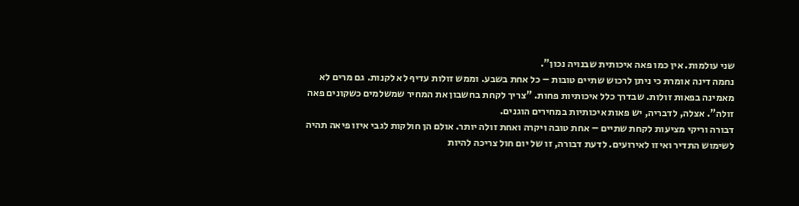שני עולמות. אין כמו פאה איכותית שבנויה נכון".
נחמה דינה אומרת כי ניתן לרכוש שתיים טובות – כל אחת בשבע. וממש זולות עדיף לא לקנות. גם מרים לא מאמינה בפאות זולות. שבדרך כלל איכותיות פחות. "צריך לקחת בחשבון את המחיר שמשלמים כשקונים פאה זולה". אצלה, לדבריה, יש פאות איכותיות במחירים הוגנים.
דבורה וריקי מציעות לקחת שתיים – אחת טובה ויקרה ואחת זולה יותר. אולם הן חולקות לגבי איזו פיאה תהיה לשימוש התדיר ואיזו לאירועים. לדעת דבורה, זו של יום חול צריכה להיות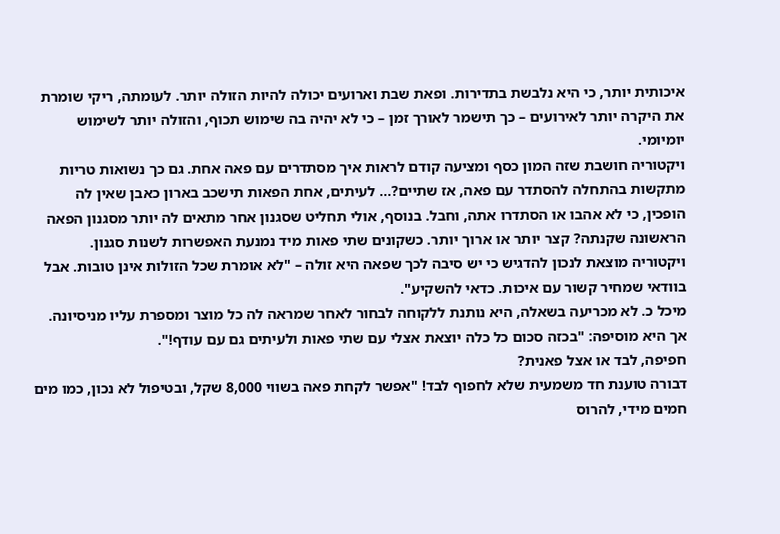איכותית יותר, כי היא נלבשת בתדירות. ופאת שבת וארועים יכולה להיות הזולה יותר. לעומתה, ריקי שומרת את היקרה יותר לאירועים – כך תישמר לאורך זמן – כי לא יהיה בה שימוש תכוף, והזולה יותר לשימוש יומיומי.
ויקטוריה חושבת שזה המון כסף ומציעה קודם לראות איך מסתדרים עם פאה אחת. גם כך נשואות טריות מתקשות בהתחלה להסתדר עם פאה, אז שתיים?… לעיתים, אחת הפאות תישכב בארון כאבן שאין לה הופכין, כי לא אהבו או הסתדרו אתה, וחבל. בנוסף, אולי תחליט שסגנון אחר מתאים לה יותר מסגנון הפאה הראשונה שקנתה? קצר יותר או ארוך יותר. כשקונים שתי פאות מיד נמנעת האפשרות לשנות סגנון.
ויקטוריה מוצאת לנכון להדגיש כי יש סיבה לכך שפאה היא זולה – "לא אומרת שכל הזולות אינן טובות. אבל בוודאי שמחיר קשור עם איכות. כדאי להשקיע".
מיכל כ. לא מכריעה בשאלה, היא נותנת ללקוחה לבחור לאחר שמראה לה כל מוצר ומספרת עליו מניסיונה. אך היא מוסיפה: "בכזה סכום כל כלה יוצאת אצלי עם שתי פאות ולעיתים גם עם עודף!".
חפיפה, לבד או אצל פאנית?
דבורה טוענת חד משמעית שלא לחפוף לבד! "אפשר לקחת פאה בשווי 8,000 שקל, ובטיפול לא נכון, כמו מים חמים מידי, להרוס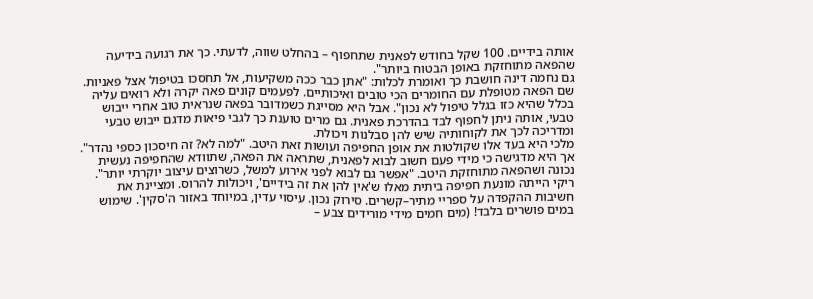אותה בידיים. 100 שקל בחודש לפאנית שתחפוף – בהחלט שווה, לדעתי. כך את רגועה בידיעה שהפאה מתוחזקת באופן הבטוח ביותר".
גם נחמה דינה חושבת כך ואומרת לכלות: "אתן כבר ככה משקיעות, אל תחסכו בטיפול אצל פאניות. שם הפאה מטופלת עם החומרים הכי טובים ואיכותיים. לפעמים קונים פאה יקרה ולא רואים עליה בכלל שהיא כזו בגלל טיפול לא נכון". אבל היא מסייגת כשמדובר בפאה שנראית טוב אחרי ייבוש טבעי, אותה ניתן לחפוף לבד בהדרכת פאנית. גם מרים טוענת כך לגבי פיאות מדגם ייבוש טבעי ומדריכה לכך את לקוחותיה שיש להן סבלנות ויכולת.
מלכי היא בעד אלו שקולטות את אופן החפיפה ועושות זאת היטב. "למה לא? זה חיסכון כספי נהדר". אך היא מדגישה כי מידי פעם חשוב לבוא לפאנית, שתראה את הפאה, שתוודא שהחפיפה נעשית נכונה ושהפאה מתוחזקת היטב. "אפשר גם לבוא לפני אירוע למשל, כשרוצים עיצוב יוקרתי יותר".
ריקי הייתה מונעת חפיפה ביתית מאלו ש'אין להן את זה בידיים', ויכולות להרוס. ומציינת את חשיבות ההקפדה על ספריי מתיר–קשרים. סירוק נכון. עיסוי עדין, במיוחד באזור ה'סקין'. שימוש במים פושרים בלבד! (מים חמים מידי מורידים צבע –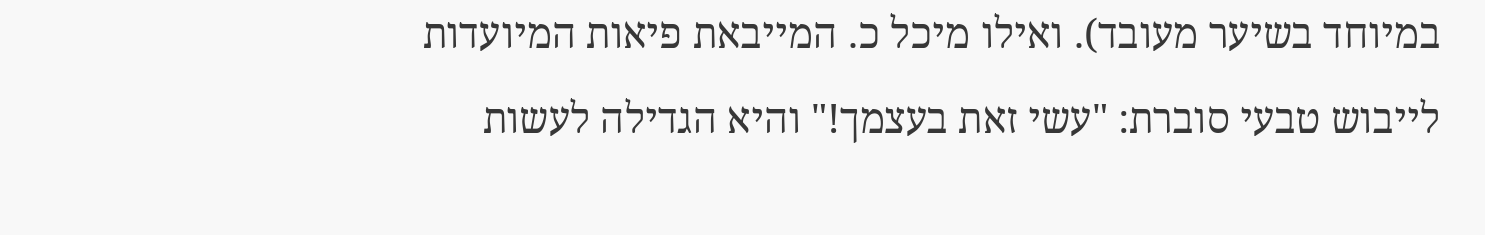במיוחד בשיער מעובד). ואילו מיכל כ. המייבאת פיאות המיועדות לייבוש טבעי סוברת: "עשי זאת בעצמך!" והיא הגדילה לעשות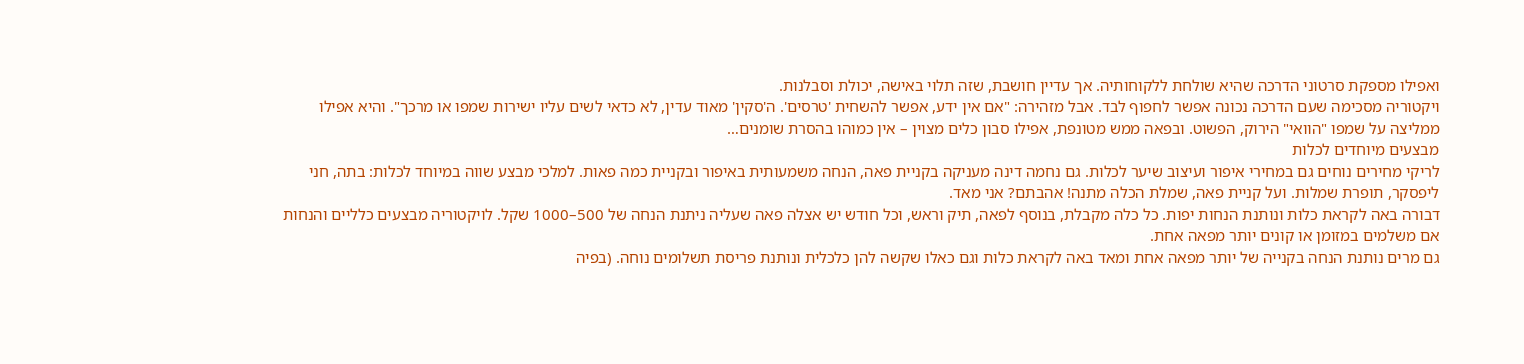ואפילו מספקת סרטוני הדרכה שהיא שולחת ללקוחותיה. אך עדיין חושבת, שזה תלוי באישה, יכולת וסבלנות.
ויקטוריה מסכימה שעם הדרכה נכונה אפשר לחפוף לבד. אבל מזהירה: "אם אין ידע, אפשר להשחית 'טרסים'. ה'סקין' מאוד עדין, לא כדאי לשים עליו ישירות שמפו או מרכך". והיא אפילו ממליצה על שמפו "הוואי" הירוק, הפשוט. ובפאה ממש מטונפת, אפילו סבון כלים מצוין – אין כמוהו בהסרת שומנים…
מבצעים מיוחדים לכלות
לריקי מחירים נוחים גם במחירי איפור ועיצוב שיער לכלות. גם נחמה דינה מעניקה בקניית פאה, הנחה משמעותית באיפור ובקניית כמה פאות. למלכי מבצע שווה במיוחד לכלות: בתה, חני ליפסקר, תופרת שמלות. ועל קניית פאה, שמלת הכלה מתנה! אהבתם? אני מאד.
דבורה באה לקראת כלות ונותנת הנחות יפות. כל כלה מקבלת, בנוסף לפאה, תיק וראש, וכל חודש יש אצלה פאה שעליה ניתנת הנחה של 500–1000 שקל. לויקטוריה מבצעים כלליים והנחות אם משלמים במזומן או קונים יותר מפאה אחת.
גם מרים נותנת הנחה בקנייה של יותר מפאה אחת ומאד באה לקראת כלות וגם כאלו שקשה להן כלכלית ונותנת פריסת תשלומים נוחה. (בפיה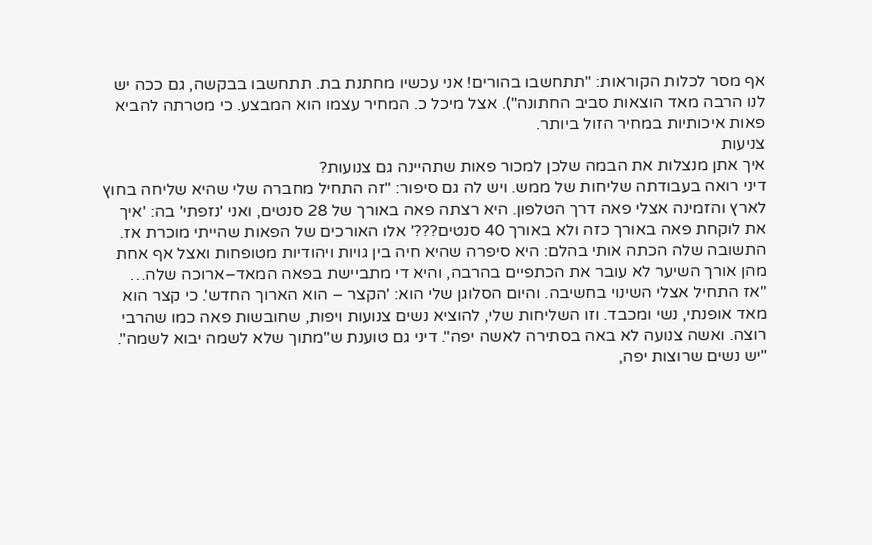אף מסר לכלות הקוראות: "תתחשבו בהורים! אני עכשיו מחתנת בת. תתחשבו בבקשה, גם ככה יש לנו הרבה מאד הוצאות סביב החתונה"). אצל מיכל כ. המחיר עצמו הוא המבצע. כי מטרתה להביא פאות איכותיות במחיר הזול ביותר.
צניעות
איך אתן מנצלות את הבמה שלכן למכור פאות שתהיינה גם צנועות?
דיני רואה בעבודתה שליחות של ממש. ויש לה גם סיפור: "זה התחיל מחברה שלי שהיא שליחה בחוץ לארץ והזמינה אצלי פאה דרך הטלפון. היא רצתה פאה באורך של 28 סנטים, ואני 'נזפתי' בה: 'איך את לוקחת פאה באורך כזה ולא באורך 40 סנטים???' אלו האורכים של הפאות שהייתי מוכרת אז. התשובה שלה הכתה אותי בהלם: היא סיפרה שהיא חיה בין גויות ויהודיות מטופחות ואצל אף אחת מהן אורך השיער לא עובר את הכתפיים בהרבה, והיא די מתביישת בפאה המאד–ארוכה שלה…
"אז התחיל אצלי השינוי בחשיבה. והיום הסלוגן שלי הוא: 'הקצר – הוא הארוך החדש'. כי קצר הוא מאד אופנתי, נשי ומכבד. וזו השליחות שלי, להוציא נשים צנועות ויפות, שחובשות פאה כמו שהרבי רוצה. ואשה צנועה לא באה בסתירה לאשה יפה". דיני גם טוענת ש"מתוך שלא לשמה יבוא לשמה". "יש נשים שרוצות יפה,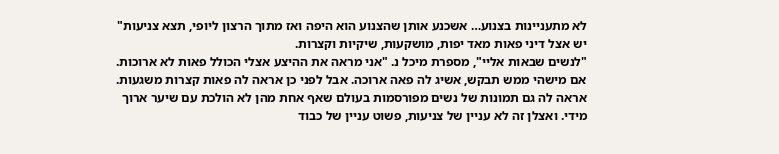לא מתעניינות בצנוע… אשכנע אותן שהצנוע הוא היפה ואז מתוך הרצון ליופי, תצא צניעות" יש אצל דיני פאות מאד יפות, מושקעות, שיקיות וקצרות.
"לנשים שבאות אליי", מספרת מיכל נ. "אני מראה את ההיצע אצלי הכולל פאות לא ארוכות. אם מישהי ממש תבקש, אשיג לה פאה ארוכה. אבל לפני כן אראה לה פאות קצרות משגעות. אראה לה גם תמונות של נשים מפורסמות בעולם שאף אחת מהן לא הולכת עם שיער ארוך מידי. ואצלן זה לא עניין של צניעות, פשוט עניין של כבוד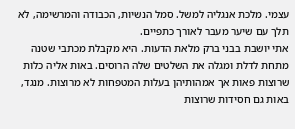עצמי. מלכת אנגליה למשל. סמל הנשיות, הכבודה והמרשימה, לא תלך עם שיער מעבר לאורך כתפיים.
אתי יושבת בבני ברק מלאת הדעות. היא מקבלת מכתבי שטנה מתחת לדלת ומגלה את השלטים שלה הרוסים. באות אליה כלות שרוצות פאות אך אמהותיהן בעלות המטפחות לא מרוצות. מנגד, באות גם חסידות שרוצות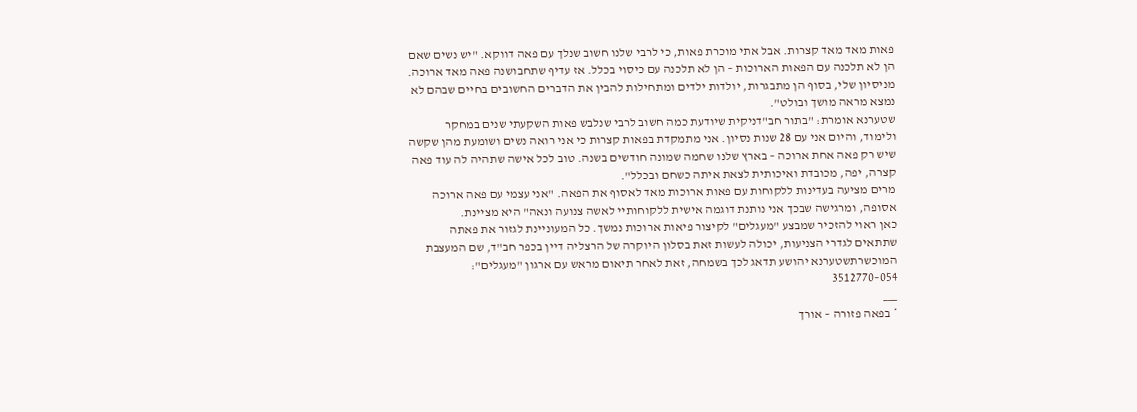פאות מאד מאד קצרות. אבל אתי מוכרת פאות, כי לרבי שלנו חשוב שנלך עם פאה דווקא. "יש נשים שאם הן לא תלכנה עם הפאות הארוכות – הן לא תלכנה עם כיסוי בכלל. אז עדיף שתחבושנה פאה מאד ארוכה. מניסיון שלי, בסוף הן מתבגרות, יולדות ילדים ומתחילות להבין את הדברים החשובים בחיים שבהם לא נמצא מראה מושך ובולט".
שטערנא אומרת: "בתור חב"דניקית שיודעת כמה חשוב לרבי שנלבש פאות השקעתי שנים במחקר ולימוד, והיום אני עם 28 שנות נסיון. אני מתמקדת בפאות קצרות כי אני רואה נשים ושומעת מהן שקשה שיש רק פאה אחת ארוכה – בארץ שלנו שחמה שמונה חודשים בשנה. טוב לכל אישה שתהיה לה עוד פאה קצרה, יפה, מכובדת ואיכותית לצאת איתה כשחם ובכלל".
מרים מציעה בעדינות ללקוחות עם פאות ארוכות מאד לאסוף את הפאה. "אני עצמי עם פאה ארוכה אסופה, ומרגישה שבכך אני נותנת דוגמה אישית ללקוחותיי לאשה צנועה ונאה" היא מציינת.
כאן ראוי להזכיר שמבצע "מעגלים" לקיצור פיאות ארוכות נמשך. כל המעוניינת לגזור את פאתה שתתאים לגדרי הצניעות, יכולה לעשות זאת בסלון היוקרה של הרצליה דיין בכפר חב"ד, שם המעצבת המוכשרתשטערנא יהושע תדאג לכך בשמחה, זאת לאחר תיאום מראש עם ארגון "מעגלים": 054–3512770
___
* בפאה פזורה – אורך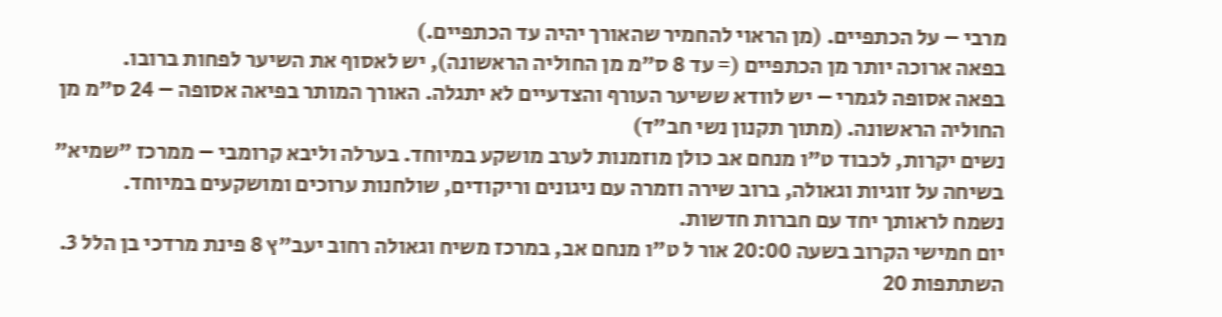מרבי – על הכתפיים. (מן הראוי להחמיר שהאורך יהיה עד הכתפיים.)
בפאה ארוכה יותר מן הכתפיים (= עד 8 ס"מ מן החוליה הראשונה), יש לאסוף את השיער לפחות ברובו.
בפאה אסופה לגמרי – יש לוודא ששיער העורף והצדעיים לא יתגלה. האורך המותר בפיאה אסופה – 24 ס"מ מן החוליה הראשונה. (מתוך תקנון נשי חב"ד)
נשים יקרות, לכבוד ט"ו מנחם אב כולן מוזמנות לערב מושקע במיוחד. בערלה וליבא קרומבי – ממרכז "שמיא" בשיחה על זוגיות וגאולה, ברוב שירה וזמרה עם ניגונים וריקודים, שולחנות ערוכים ומושקעים במיוחד.
נשמח לראותך יחד עם חברות חדשות.
יום חמישי הקרוב בשעה 20:00 אור ל ט"ו מנחם אב, במרכז משיח וגאולה רחוב יעב"ץ 8 פינת מרדכי בן הלל 3.
השתתפות 20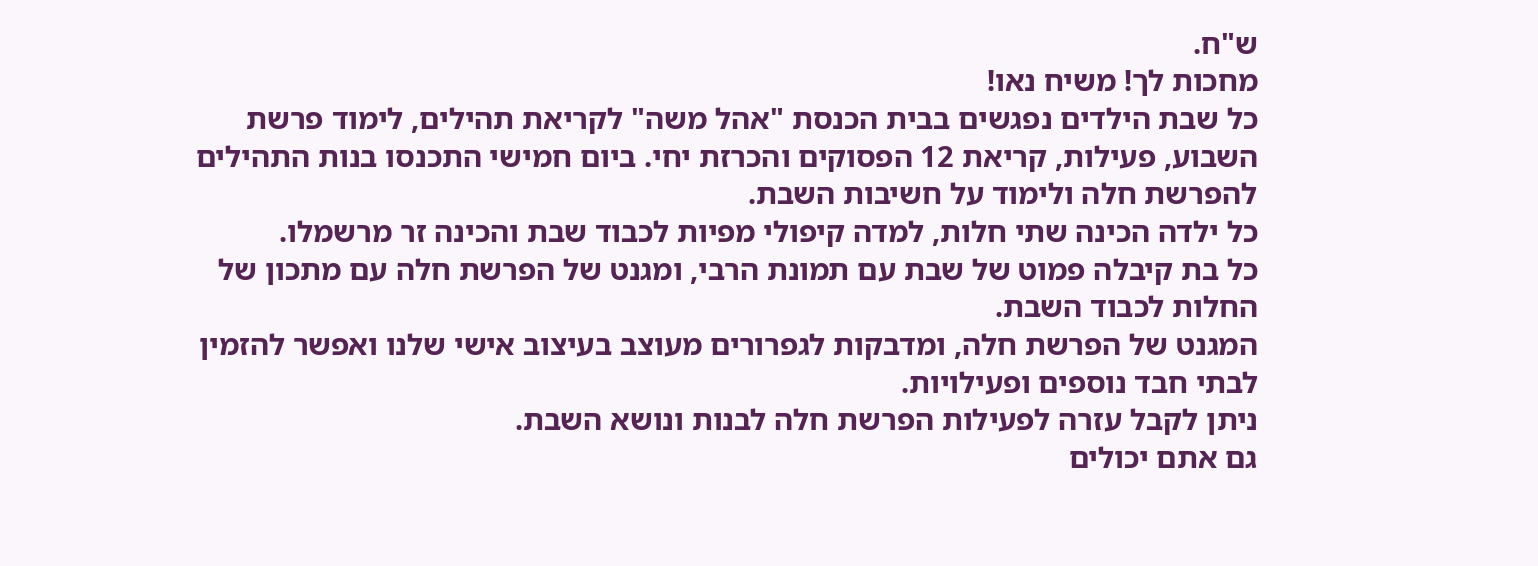ש"ח.
מחכות לך! משיח נאו!
כל שבת הילדים נפגשים בבית הכנסת "אהל משה" לקריאת תהילים, לימוד פרשת השבוע, פעילות, קריאת 12 הפסוקים והכרזת יחי. ביום חמישי התכנסו בנות התהילים להפרשת חלה ולימוד על חשיבות השבת.
כל ילדה הכינה שתי חלות, למדה קיפולי מפיות לכבוד שבת והכינה זר מרשמלו.
כל בת קיבלה פמוט של שבת עם תמונת הרבי, ומגנט של הפרשת חלה עם מתכון של החלות לכבוד השבת.
המגנט של הפרשת חלה, ומדבקות לגפרורים מעוצב בעיצוב אישי שלנו ואפשר להזמין לבתי חבד נוספים ופעילויות.
ניתן לקבל עזרה לפעילות הפרשת חלה לבנות ונושא השבת.
גם אתם יכולים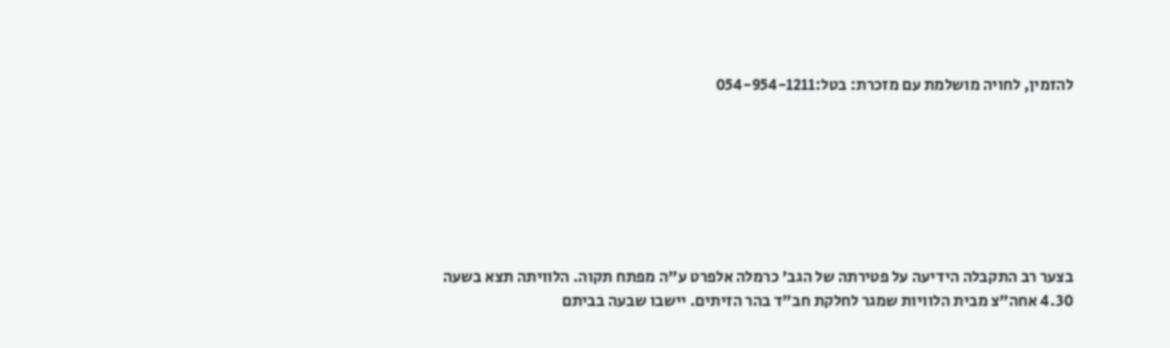להזמין, לחויה מושלמת עם מזכרת: בטל:054-954-1211







בצער רב התקבלה הידיעה על פטירתה של הגב' כרמלה אלפרט ע"ה מפתח תקוה. הלוויתה תצא בשעה 4.30 אחה"צ מבית הלוויות שמגר לחלקת חב"ד בהר הזיתים. יישבו שבעה בביתם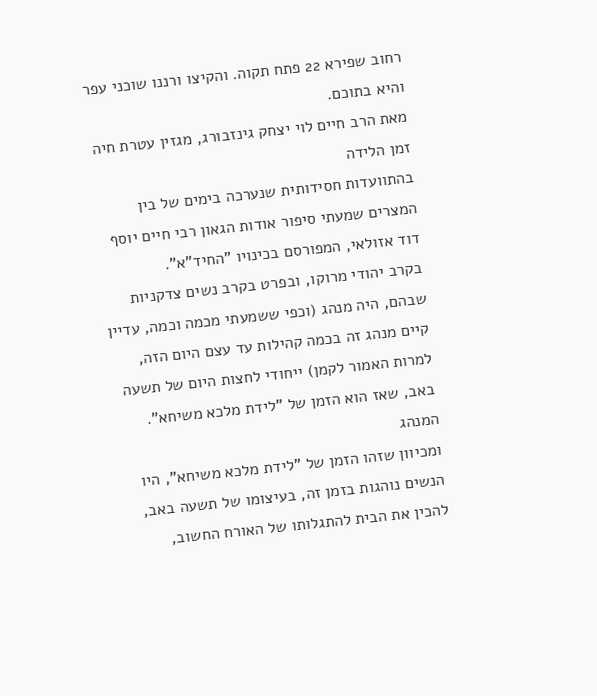רחוב שפירא 22 פתח תקוה. והקיצו ורננו שוכני עפר והיא בתוכם.
מאת הרב חיים לוי יצחק גינזבורג, מגזין עטרת חיה
זמן הלידה
בהתוועדות חסידותית שנערכה בימים של בין המצרים שמעתי סיפור אודות הגאון רבי חיים יוסף דוד אזולאי, המפורסם בכינויו "החיד"א".
בקרב יהודי מרוקו, ובפרט בקרב נשים צדקניות שבהם, היה מנהג (וכפי ששמעתי מכמה וכמה, עדיין קיים מנהג זה בכמה קהילות עד עצם היום הזה, למרות האמור לקמן) ייחודי לחצות היום של תשעה באב, שאז הוא הזמן של "לידת מלכא משיחא".
המנהג
ומכיוון שזהו הזמן של "לידת מלכא משיחא", היו הנשים נוהגות בזמן זה, בעיצומו של תשעה באב, להכין את הבית להתגלותו של האורח החשוב,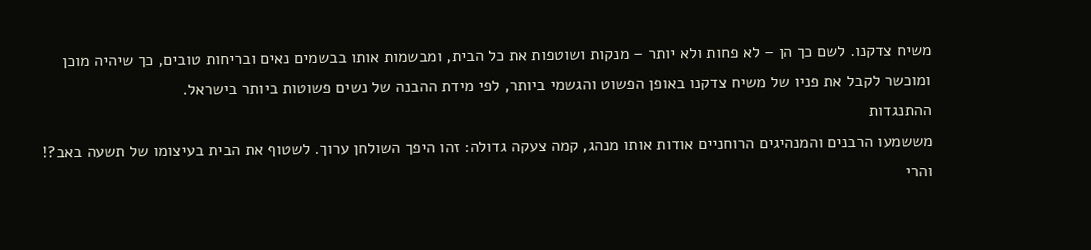משיח צדקנו. לשם כך הן – לא פחות ולא יותר – מנקות ושוטפות את כל הבית, ומבשמות אותו בבשמים נאים ובריחות טובים, כך שיהיה מוכן ומוכשר לקבל את פניו של משיח צדקנו באופן הפשוט והגשמי ביותר, לפי מידת ההבנה של נשים פשוטות ביותר בישראל.
ההתנגדות
מששמעו הרבנים והמנהיגים הרוחניים אודות אותו מנהג, קמה צעקה גדולה: זהו היפך השולחן ערוך. לשטוף את הבית בעיצומו של תשעה באב?! והרי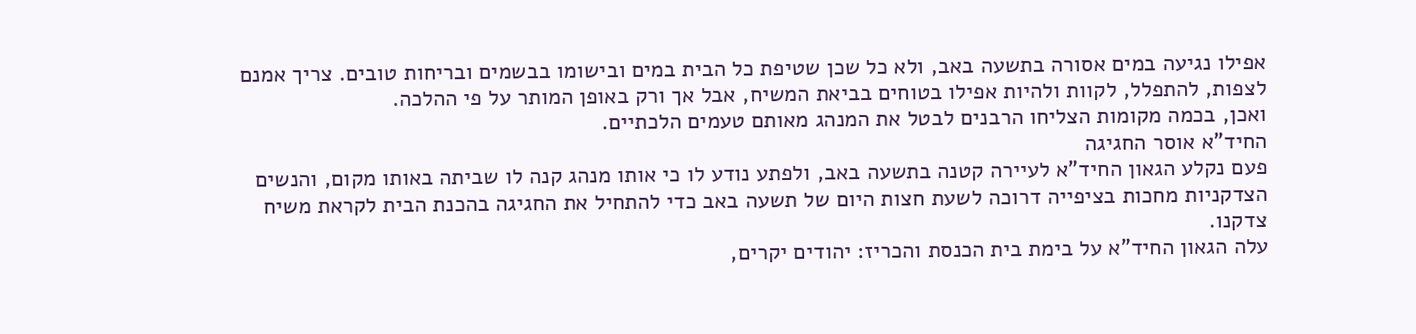אפילו נגיעה במים אסורה בתשעה באב, ולא כל שכן שטיפת כל הבית במים ובישומו בבשמים ובריחות טובים. צריך אמנם לצפות, להתפלל, לקוות ולהיות אפילו בטוחים בביאת המשיח, אבל אך ורק באופן המותר על פי ההלכה.
ואכן, בכמה מקומות הצליחו הרבנים לבטל את המנהג מאותם טעמים הלכתיים.
החיד"א אוסר החגיגה
פעם נקלע הגאון החיד"א לעיירה קטנה בתשעה באב, ולפתע נודע לו כי אותו מנהג קנה לו שביתה באותו מקום, והנשים הצדקניות מחכות בציפייה דרוכה לשעת חצות היום של תשעה באב כדי להתחיל את החגיגה בהכנת הבית לקראת משיח צדקנו.
עלה הגאון החיד"א על בימת בית הכנסת והכריז: יהודים יקרים,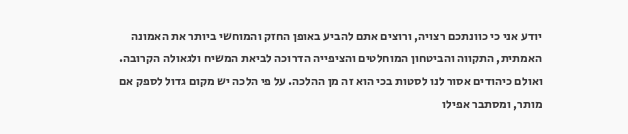יודע אני כי כוונתכם רצויה, ורוצים אתם להביע באופן החזק והמוחשי ביותר את האמונה האמתית, התקווה והביטחון המוחלטים והציפייה הדרוכה לביאת המשיח ולגאולה הקרובה. ואולם כיהודים אסור לנו לסטות בכי הוא זה מן ההלכה. על פי הלכה יש מקום גדול לספק אם מותר, ומסתבר אפילו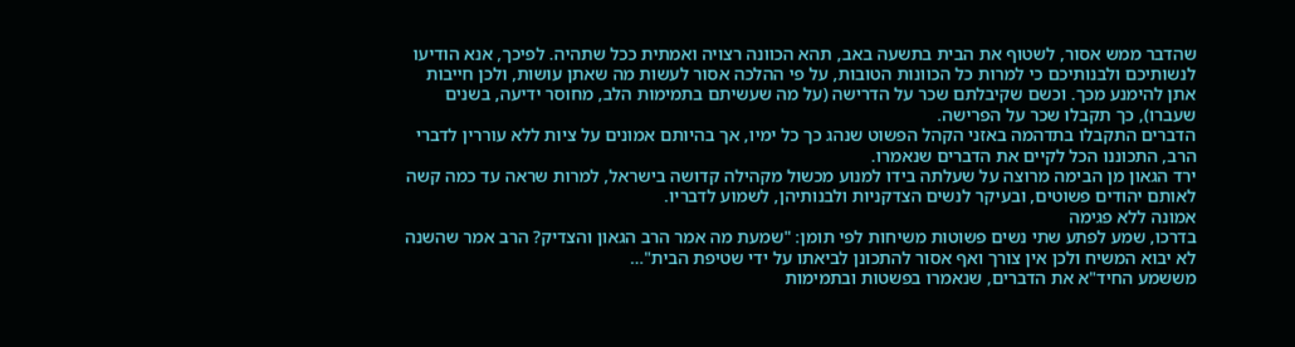שהדבר ממש אסור, לשטוף את הבית בתשעה באב, תהא הכוונה רצויה ואמתית ככל שתהיה. לפיכך, אנא הודיעו לנשותיכם ולבנותיכם כי למרות כל הכוונות הטובות, על פי ההלכה אסור לעשות מה שאתן עושות, ולכן חייבות אתן להימנע מכך. וכשם שקיבלתם שכר על הדרישה (על מה שעשיתם בתמימות הלב, מחוסר ידיעה, בשנים שעברו), כך תקבלו שכר על הפרישה.
הדברים התקבלו בתדהמה באזני הקהל הפשוט שנהג כך כל ימיו, אך בהיותם אמונים על ציות ללא עוררין לדברי הרב, התכוננו הכל לקיים את הדברים שנאמרו.
ירד הגאון מן הבימה מרוצה על שעלתה בידו למנוע מכשול מקהילה קדושה בישראל, למרות שראה עד כמה קשה לאותם יהודים פשוטים, ובעיקר לנשים הצדקניות ולבנותיהן, לשמוע לדבריו.
אמונה ללא פגימה
בדרכו, שמע לפתע שתי נשים פשוטות משיחות לפי תומן: "שמעת מה אמר הרב הגאון והצדיק? הרב אמר שהשנה לא יבוא המשיח ולכן אין צורך ואף אסור להתכונן לביאתו על ידי שטיפת הבית"…
מששמע החיד"א את הדברים, שנאמרו בפשטות ובתמימות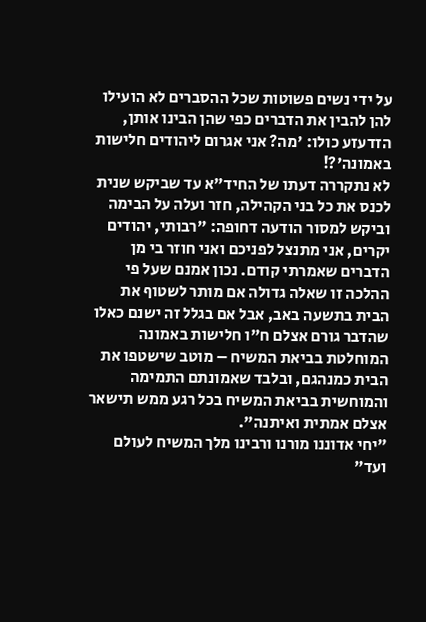על ידי נשים פשוטות שכל ההסברים לא הועילו להן להבין את הדברים כפי שהן הבינו אותן, הזדעזע כולו: 'מה? אני אגרום ליהודים חלישות באמונה'?!
לא נתקררה דעתו של החיד"א עד שביקש שנית לכנס את כל בני הקהילה, חזר ועלה על הבימה וביקש למסור הודעה דחופה: "רבותי, יהודים יקרים, אני מתנצל לפניכם ואני חוזר בי מן הדברים שאמרתי קודם. נכון אמנם שעל פי ההלכה זו שאלה גדולה אם מותר לשטוף את הבית בתשעה באב, אבל אם בגלל זה ישנם כאלו שהדבר גורם אצלם ח"ו חלישות באמונה המוחלטת בביאת המשיח – מוטב שישטפו את הבית כמנהגם, ובלבד שאמונתם התמימה והמוחשית בביאת המשיח בכל רגע ממש תישאר אצלם אמתית ואיתנה".
"יחי אדוננו מורנו ורבינו מלך המשיח לעולם ועד"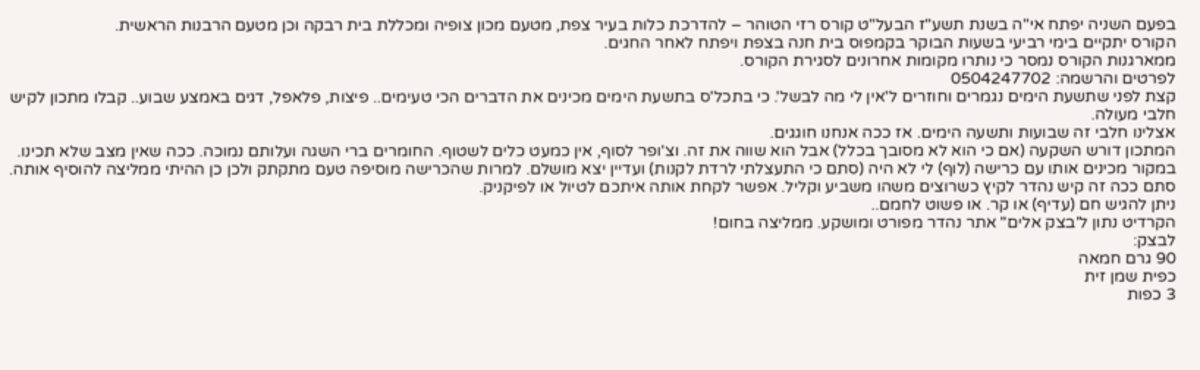בפעם השניה יפתח אי"ה בשנת תשע"ז הבעל"ט קורס רזי הטוהר – להדרכת כלות בעיר צפת, מטעם מכון צופיה ומכללת בית רבקה וכן מטעם הרבנות הראשית.
הקורס יתקיים בימי רביעי בשעות הבוקר בקמפוס בית חנה בצפת ויפתח לאחר החגים.
ממארגנות הקורס נמסר כי נותרו מקומות אחרונים לסגירת הקורס.
לפרטים והרשמה: 0504247702
קצת לפני שתשעת הימים נגמרים וחוזרים ל'אין לי מה לבשל'. כי בתכל'ס בתשעת הימים מכינים את הדברים הכי טעימים.. פיצות, פלאפל, דגים באמצע שבוע.. קבלו מתכון לקיש חלבי מעולה.
אצלינו חלבי זה שבועות ותשעה הימים. אז ככה אנחנו חוגגים.
המתכון דורש השקעה (אם כי הוא לא מסובך בכלל) אבל הוא שווה את זה. וצ'ופר לסוף, אין כמעט כלים לשטוף. החומרים ברי השגה ועלותם נמוכה. ככה שאין מצב שלא תכינו. במקור מכינים אותו עם כרישה (לוף) לי לא היה (סתם כי התעצלתי לרדת לקנות) ועדיין יצא מושלם. למרות שהכרישה מוסיפה טעם מתקתק ולכן כן ההיתי ממליצה להוסיף אותה.
סתם ככה זה קיש נהדר לקיץ כשרוצים משהו משביע וקליל. אפשר לקחת אותה איתכם לטיול או לפיקניק.
ניתן להגיש חם (עדיף) או קר. או פשוט לחמם..
הקרדיט נתון ל'בצק אלים" אתר נהדר מפורט ומושקע. ממליצה בחום!
לבצק:
90 גרם חמאה
כפית שמן זית
3 כפות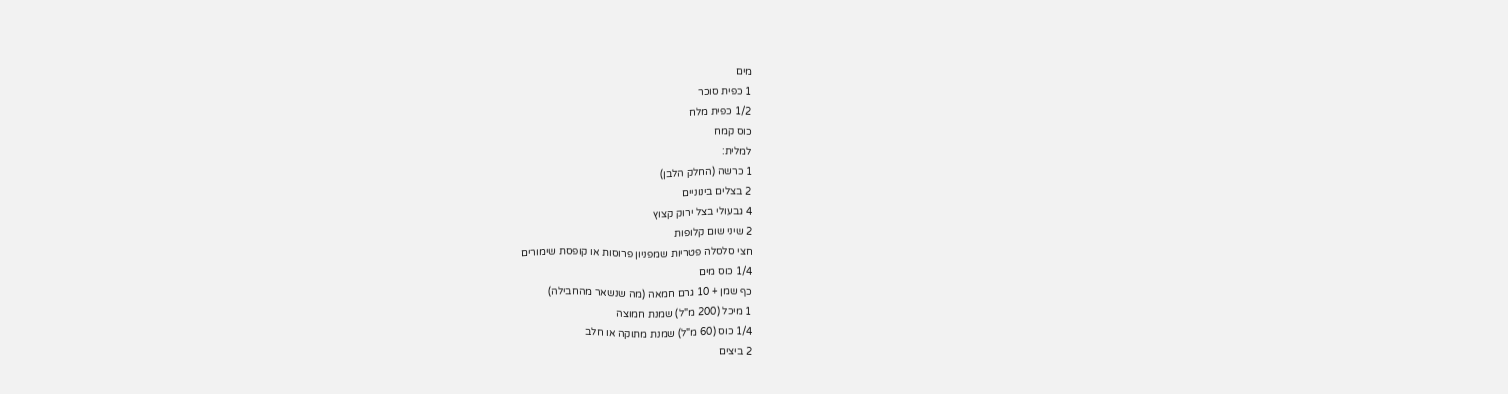מים
1 כפית סוכר
1/2 כפית מלח
כוס קמח
למלית:
1 כרשה (החלק הלבן)
2 בצלים בינוניים
4 גבעולי בצל ירוק קצוץ
2 שיני שום קלופות
חצי סלסלה פטריות שמפניון פרוסות או קופסת שימורים
1/4 כוס מים
כף שמן + 10 גרם חמאה (מה שנשאר מהחבילה)
1 מיכל (200 מ"ל) שמנת חמוצה
1/4 כוס (60 מ"ל) שמנת מתוקה או חלב
2 ביצים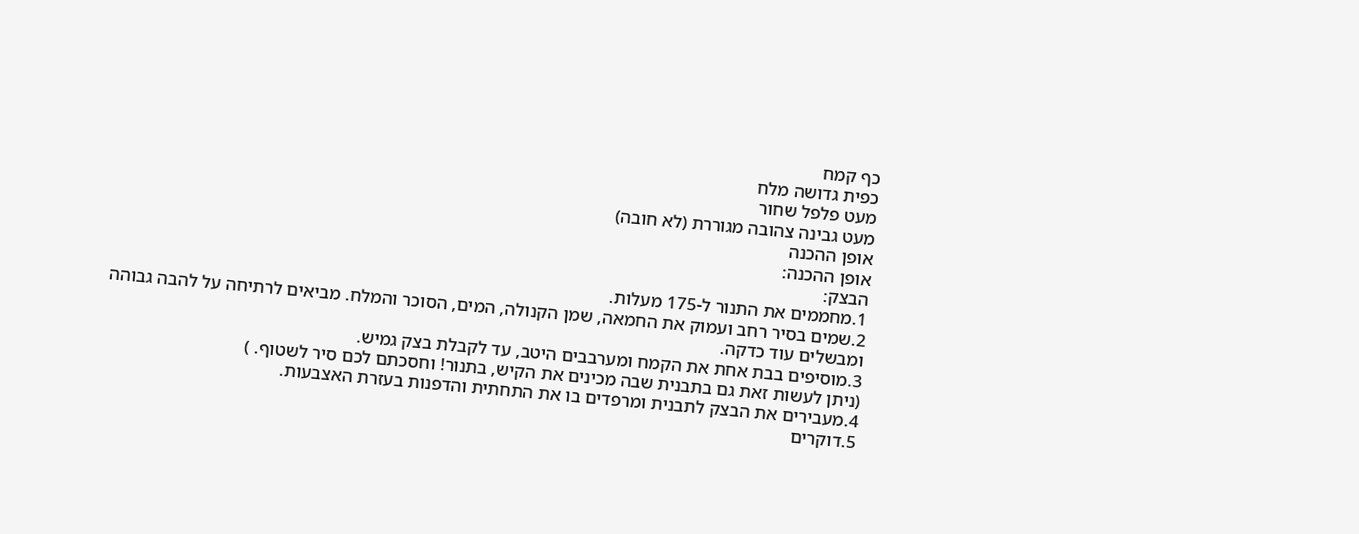כף קמח
כפית גדושה מלח
מעט פלפל שחור
מעט גבינה צהובה מגוררת (לא חובה)
אופן ההכנה
אופן ההכנה:
הבצק:
1.מחממים את התנור ל-175 מעלות.
2.שמים בסיר רחב ועמוק את החמאה, שמן הקנולה, המים, הסוכר והמלח. מביאים לרתיחה על להבה גבוהה ומבשלים עוד כדקה.
3.מוסיפים בבת אחת את הקמח ומערבבים היטב, עד לקבלת בצק גמיש.
(ניתן לעשות זאת גם בתבנית שבה מכינים את הקיש, בתנור! וחסכתם לכם סיר לשטוף. )
4.מעבירים את הבצק לתבנית ומרפדים בו את התחתית והדפנות בעזרת האצבעות.
5.דוקרים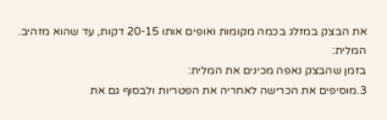את הבצק במזלג בכמה מקומות ואופים אותו 20-15 דקות, עד שהוא מזהיב.
המלית:
בזמן שהבצק נאפה מכינים את המלית:
3.מוסיפים את הכרישה לאחריה את הפטריות ולבסוף גם את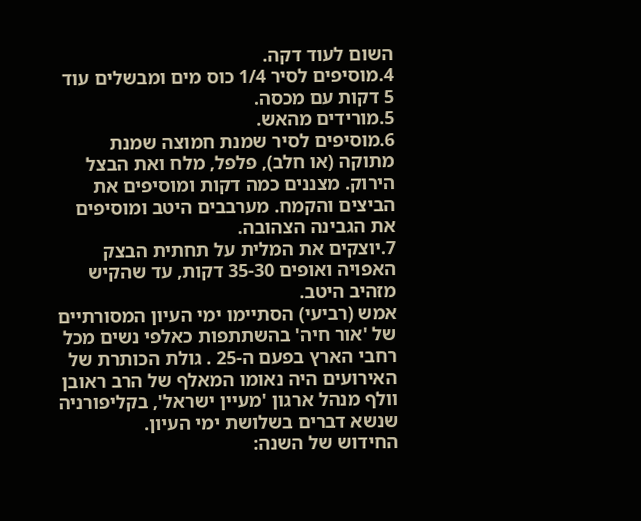השום לעוד דקה.
4.מוסיפים לסיר 1/4 כוס מים ומבשלים עוד 5 דקות עם מכסה.
5.מורידים מהאש.
6.מוסיפים לסיר שמנת חמוצה שמנת מתוקה (או חלב), פלפל, מלח ואת הבצל הירוק. מצננים כמה דקות ומוסיפים את הביצים והקמח. מערבבים היטב ומוסיפים את הגבינה הצהובה.
7.יוצקים את המלית על תחתית הבצק האפויה ואופים 35-30 דקות, עד שהקיש מזהיב היטב.
אמש (רביעי) הסתיימו ימי העיון המסורתיים של 'אור חיה' בהשתתפות כאלפי נשים מכל רחבי הארץ בפעם ה-25 . גולת הכותרת של האירועים היה נאומו המאלף של הרב ראובן וולף מנהל ארגון 'מעיין ישראל', בקליפורניה שנשא דברים בשלושת ימי העיון.
החידוש של השנה: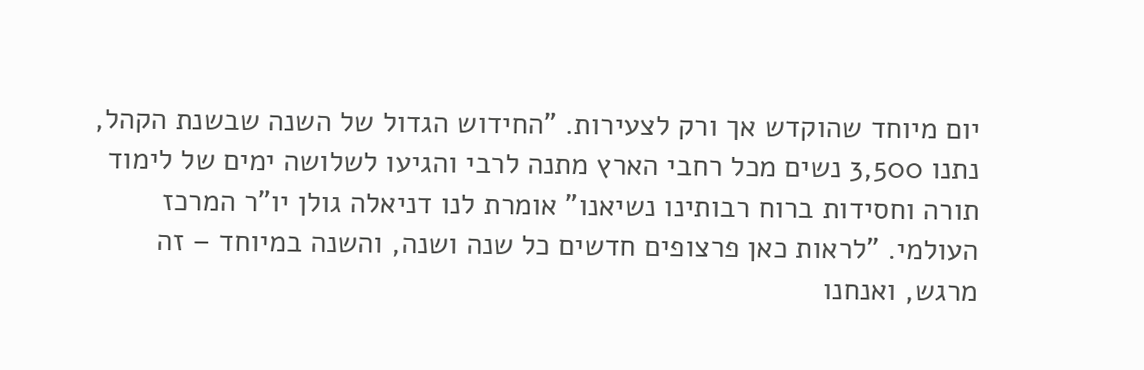יום מיוחד שהוקדש אך ורק לצעירות. "החידוש הגדול של השנה שבשנת הקהל, נתנו 3,500 נשים מכל רחבי הארץ מתנה לרבי והגיעו לשלושה ימים של לימוד תורה וחסידות ברוח רבותינו נשיאנו" אומרת לנו דניאלה גולן יו"ר המרכז העולמי. "לראות כאן פרצופים חדשים כל שנה ושנה, והשנה במיוחד – זה מרגש, ואנחנו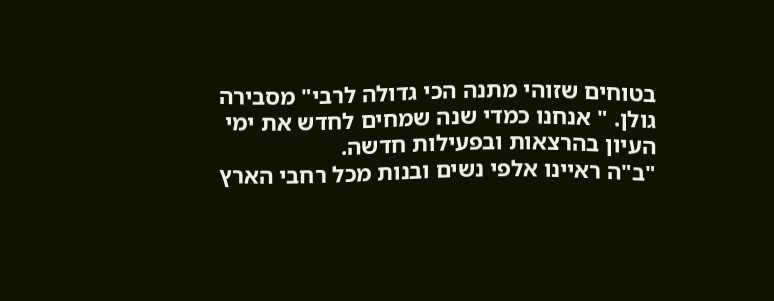בטוחים שזוהי מתנה הכי גדולה לרבי" מסבירה גולן. " אנחנו כמדי שנה שמחים לחדש את ימי העיון בהרצאות ובפעילות חדשה.
"ב"ה ראיינו אלפי נשים ובנות מכל רחבי הארץ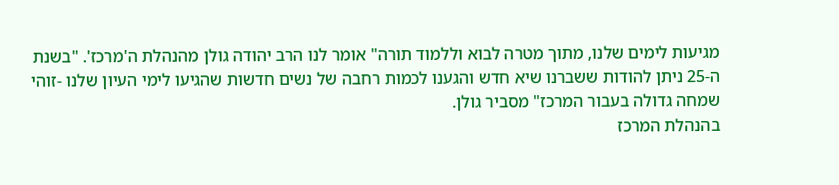מגיעות לימים שלנו, מתוך מטרה לבוא וללמוד תורה" אומר לנו הרב יהודה גולן מהנהלת ה'מרכז'. "בשנת ה-25 ניתן להודות ששברנו שיא חדש והגענו לכמות רחבה של נשים חדשות שהגיעו לימי העיון שלנו -זוהי שמחה גדולה בעבור המרכז" מסביר גולן.
בהנהלת המרכז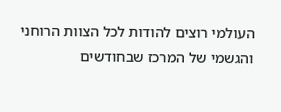העולמי רוצים להודות לכל הצוות הרוחני והגשמי של המרכז שבחודשים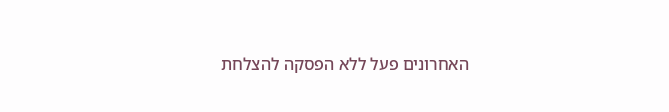האחרונים פעל ללא הפסקה להצלחת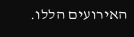האירועים הללו.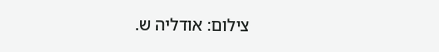צילום: אודליה ש.